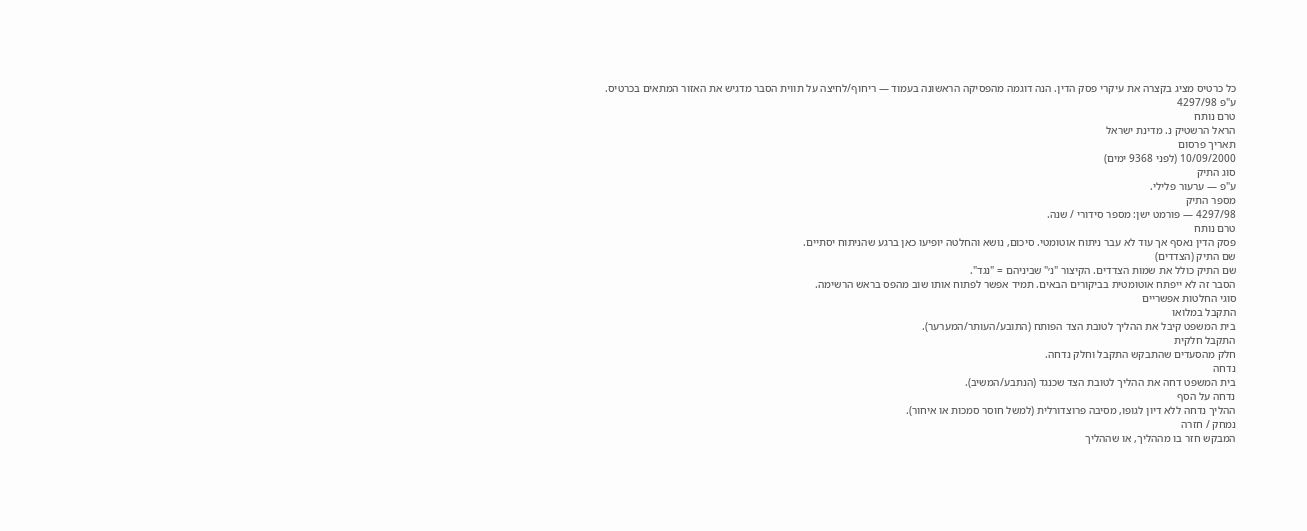כל כרטיס מציג בקצרה את עיקרי פסק הדין. הנה דוגמה מהפסיקה הראשונה בעמוד — ריחוף/לחיצה על תווית הסבר מדגיש את האזור המתאים בכרטיס.
ע"פ 4297/98
טרם נותח
הראל הרשטיק נ. מדינת ישראל
תאריך פרסום
10/09/2000 (לפני 9368 ימים)
סוג התיק
ע"פ — ערעור פלילי.
מספר התיק
4297/98 — פורמט ישן: מספר סידורי / שנה.
טרם נותח
פסק הדין נאסף אך עוד לא עבר ניתוח אוטומטי. סיכום, נושא והחלטה יופיעו כאן ברגע שהניתוח יסתיים.
שם התיק (הצדדים)
שם התיק כולל את שמות הצדדים. הקיצור "נ׳" שביניהם = "נגד".
הסבר זה לא ייפתח אוטומטית בביקורים הבאים. תמיד אפשר לפתוח אותו שוב מהפס בראש הרשימה.
סוגי החלטות אפשריים
התקבל במלואו
בית המשפט קיבל את ההליך לטובת הצד הפותח (התובע/העותר/המערער).
התקבל חלקית
חלק מהסעדים שהתבקש התקבל וחלק נדחה.
נדחה
בית המשפט דחה את ההליך לטובת הצד שכנגד (הנתבע/המשיב).
נדחה על הסף
ההליך נדחה ללא דיון לגופו, מסיבה פרוצדורלית (למשל חוסר סמכות או איחור).
נמחק / חזרה
המבקש חזר בו מההליך, או שההליך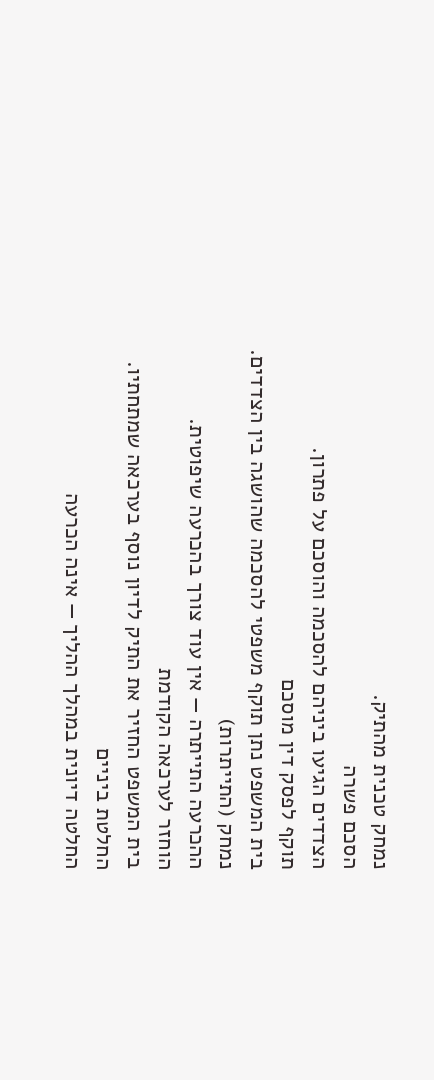נמחק טכנית מהתיק.
הסכם פשרה
הצדדים הגיעו ביניהם להסכמה והוסכם על פתרון.
תוקף לפסק דין מוסכם
בית המשפט נתן תוקף משפטי להסכמה שהושגה בין הצדדים.
נמחק (התייתרות)
ההכרעה התייתרה — אין עוד צורך בהכרעה שיפוטית.
הוחזר לערכאה הקודמת
בית המשפט החזיר את התיק לדיון נוסף בערכאה שמתחתיו.
החלטת ביניים
החלטה דיונית במהלך ההליך — אינה הכרעה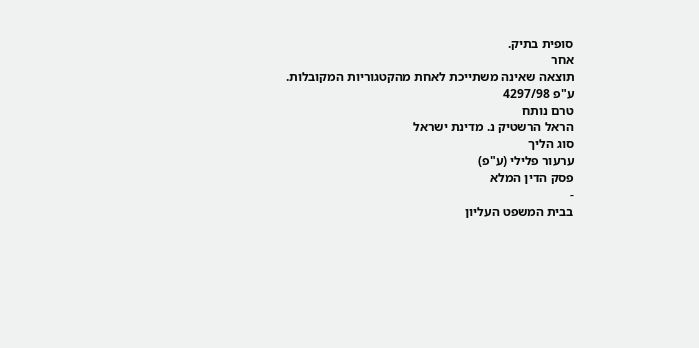סופית בתיק.
אחר
תוצאה שאינה משתייכת לאחת מהקטגוריות המקובלות.
ע"פ 4297/98
טרם נותח
הראל הרשטיק נ. מדינת ישראל
סוג הליך
ערעור פלילי (ע"פ)
פסק הדין המלא
-
בבית המשפט העליון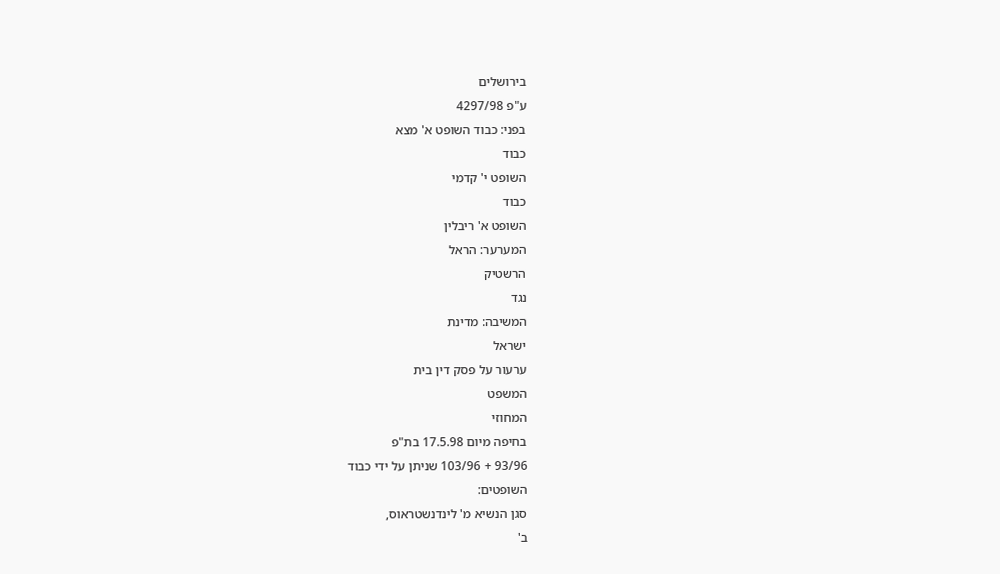בירושלים
ע"פ 4297/98
בפני: כבוד השופט א' מצא
כבוד
השופט י' קדמי
כבוד
השופט א' ריבלין
המערער: הראל
הרשטיק
נגד
המשיבה: מדינת
ישראל
ערעור על פסק דין בית
המשפט
המחוזי
בחיפה מיום 17.5.98 בת"פ
93/96 + 103/96 שניתן על ידי כבוד
השופטים:
סגן הנשיא מ' לינדנשטראוס,
ב'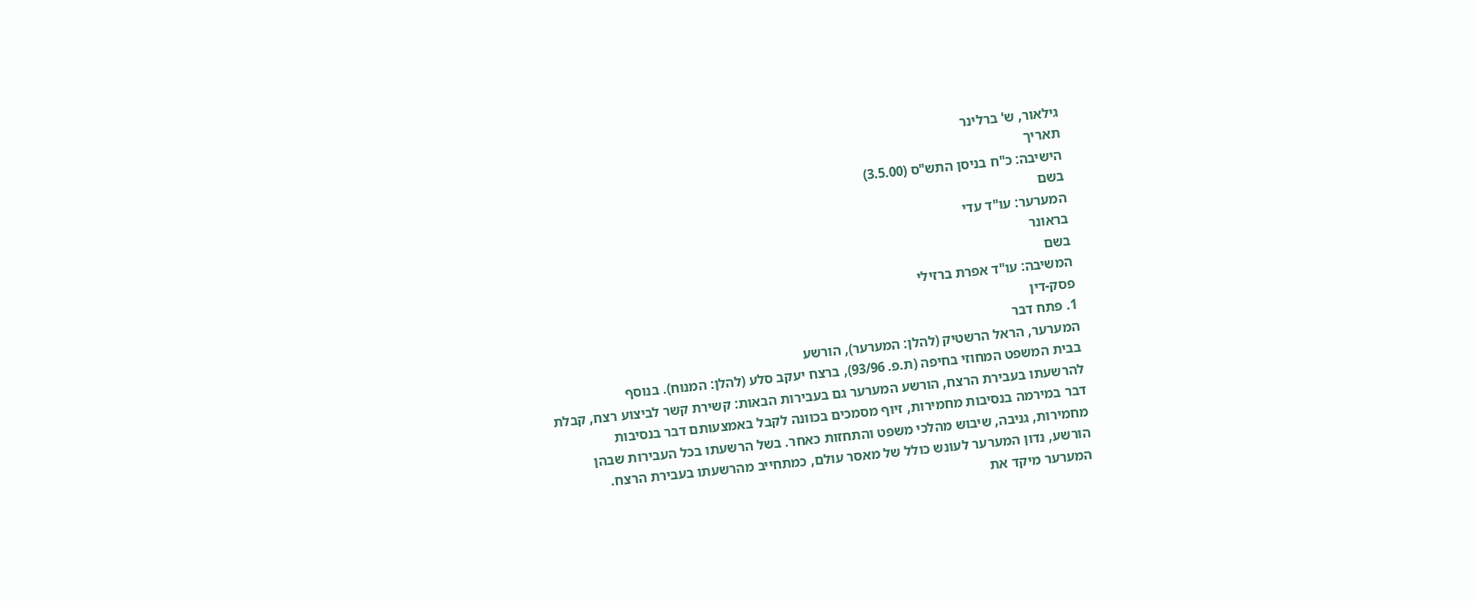גילאור, ש' ברלינר
תאריך
הישיבה: כ"ח בניסן התש"ס (3.5.00)
בשם
המערער: עו"ד עדי
בראונר
בשם
המשיבה: עו"ד אפרת ברזילי
פסק-דין
1. פתח דבר
המערער, הראל הרשטיק (להלן: המערער), הורשע
בבית המשפט המחוזי בחיפה (ת.פ. 93/96), ברצח יעקב סלע (להלן: המנוח). בנוסף
להרשעתו בעבירת הרצח, הורשע המערער גם בעבירות הבאות: קשירת קשר לביצוע רצח, קבלת
דבר במירמה בנסיבות מחמירות, זיוף מסמכים בכוונה לקבל באמצעותם דבר בנסיבות
מחמירות, גניבה, שיבוש מהלכי משפט והתחזות כאחר. בשל הרשעתו בכל העבירות שבהן
הורשע, נדון המערער לעונש כולל של מאסר עולם, כמתחייב מהרשעתו בעבירת הרצח.
המערער מיקד את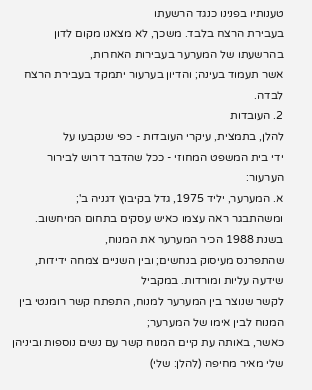טענותיו בפנינו כנגד הרשעתו
בעבירת הרצח בלבד. משכך, לא מצאנו מקום לדון בהרשעתו של המערער בעבירות האחרות,
אשר תעמוד בעינה; והדיון בערעור יתמקד בעבירת הרצח לבדה.
2. העובדות
להלן, בתמצית, עיקרי העובדות - כפי שנקבעו על
ידי בית המשפט המחוזי - ככל שהדבר דרוש לבירור הערעור:
א. המערער, יליד 1975, גדל בקיבוץ דגניה ב';
ומשהתבגר ראה עצמו כאיש עסקים בתחום המיחשוב. בשנת 1988 הכיר המערער את המנוח,
שהתפרנס מעיסוק בנחשים; ובין השניים צמחה ידידות, שידעה עליות ומורדות. במקביל
לקשר שנוצר בין המערער למנוח, התפתח קשר רומנטי בין המנוח לבין אימו של המערער;
כאשר, באותה עת קיים המנוח קשר עם נשים נוספות וביניהן שלי מאיר מחיפה (להלן: שלי)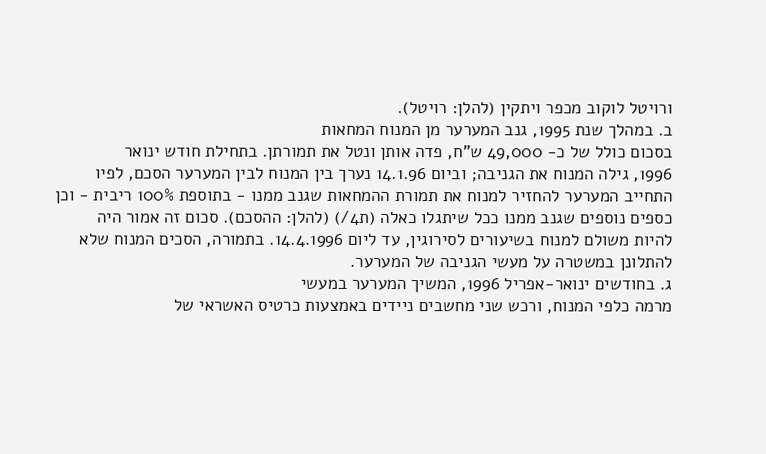ורויטל לוקוב מכפר ויתקין (להלן: רויטל).
ב. במהלך שנת 1995, גנב המערער מן המנוח המחאות
בסכום כולל של כ- 49,000 ש"ח, פדה אותן ונטל את תמורתן. בתחילת חודש ינואר
1996, גילה המנוח את הגניבה; וביום 14.1.96 נערך בין המנוח לבין המערער הסכם, לפיו
התחייב המערער להחזיר למנוח את תמורת ההמחאות שגנב ממנו - בתוספת 100% ריבית - וכן
כספים נוספים שגנב ממנו ככל שיתגלו כאלה (ת4/) (להלן: ההסכם). סכום זה אמור היה
להיות משולם למנוח בשיעורים לסירוגין, עד ליום 14.4.1996. בתמורה, הסכים המנוח שלא
להתלונן במשטרה על מעשי הגניבה של המערער.
ג. בחודשים ינואר-אפריל 1996, המשיך המערער במעשי
מרמה כלפי המנוח, ורכש שני מחשבים ניידים באמצעות כרטיס האשראי של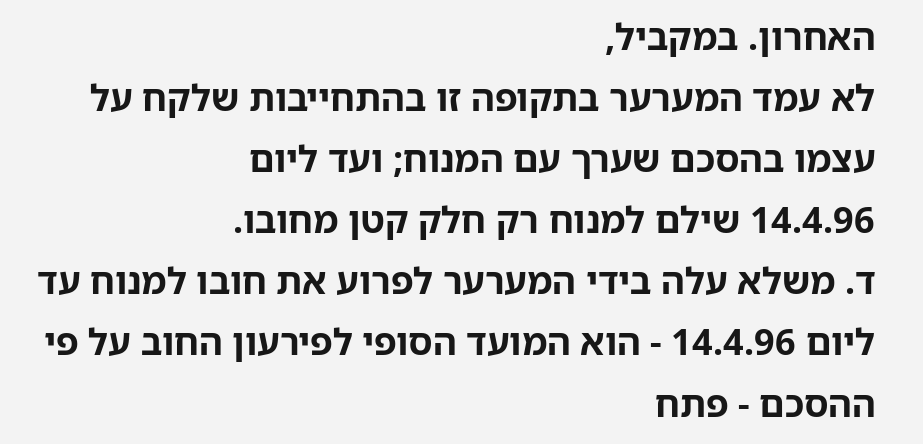האחרון. במקביל,
לא עמד המערער בתקופה זו בהתחייבות שלקח על עצמו בהסכם שערך עם המנוח; ועד ליום
14.4.96 שילם למנוח רק חלק קטן מחובו.
ד. משלא עלה בידי המערער לפרוע את חובו למנוח עד
ליום 14.4.96 - הוא המועד הסופי לפירעון החוב על פי ההסכם - פתח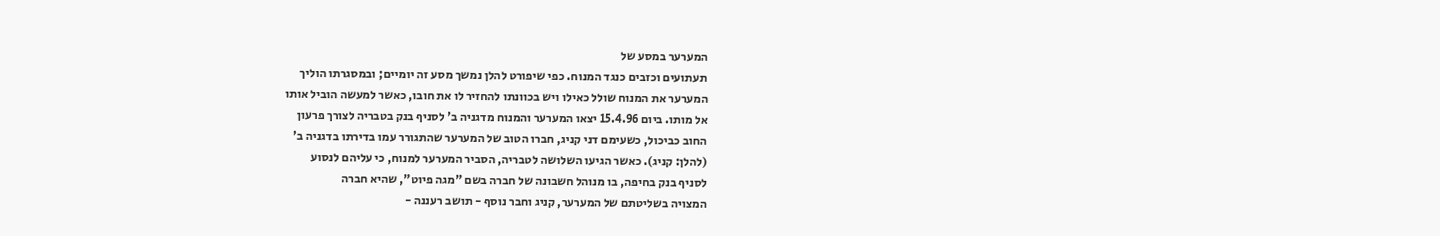המערער במסע של
תעתועים וכזבים כנגד המנוח. כפי שיפורט להלן נמשך מסע זה יומיים; ובמסגרתו הוליך
המערער את המנוח שולל כאילו ויש בכוונתו להחזיר לו את חובו, כאשר למעשה הוביל אותו
אל מותו. ביום 15.4.96 יצאו המערער והמנוח מדגניה ב' לסניף בנק בטבריה לצורך פרעון
החוב כביכול, כשעימם דני קניג, חברו הטוב של המערער שהתגורר עמו בדירתו בדגניה ב'
(להלן: קניג). כאשר הגיעו השלושה לטבריה, הסביר המערער למנוח, כי עליהם לנסוע
לסניף בנק בחיפה, בו מנוהל חשבונה של חברה בשם "מגה פיוט", שהיא חברה
המצויה בשליטתם של המערער, קניג וחבר נוסף - תושב רעננה -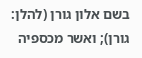בשם אלון גורן (להלן:
גורן); ואשר מכספיה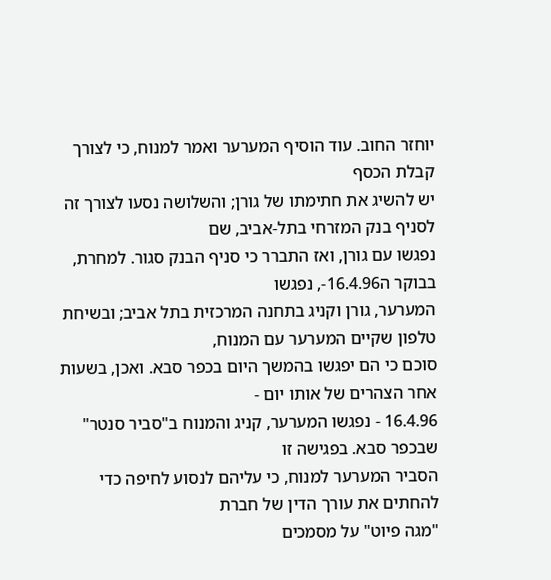יוחזר החוב. עוד הוסיף המערער ואמר למנוח, כי לצורך קבלת הכסף
יש להשיג את חתימתו של גורן; והשלושה נסעו לצורך זה לסניף בנק המזרחי בתל-אביב, שם
נפגשו עם גורן, ואז התברר כי סניף הבנק סגור. למחרת, בבוקר ה16.4.96-, נפגשו
המערער, גורן וקניג בתחנה המרכזית בתל אביב; ובשיחת טלפון שקיים המערער עם המנוח,
סוכם כי הם יפגשו בהמשך היום בכפר סבא. ואכן, בשעות אחר הצהרים של אותו יום -
16.4.96 - נפגשו המערער, קניג והמנוח ב"סביר סנטר" שבכפר סבא. בפגישה זו
הסביר המערער למנוח, כי עליהם לנסוע לחיפה כדי להחתים את עורך הדין של חברת
"מגה פיוט" על מסמכים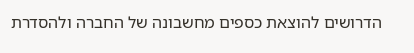הדרושים להוצאת כספים מחשבונה של החברה ולהסדרת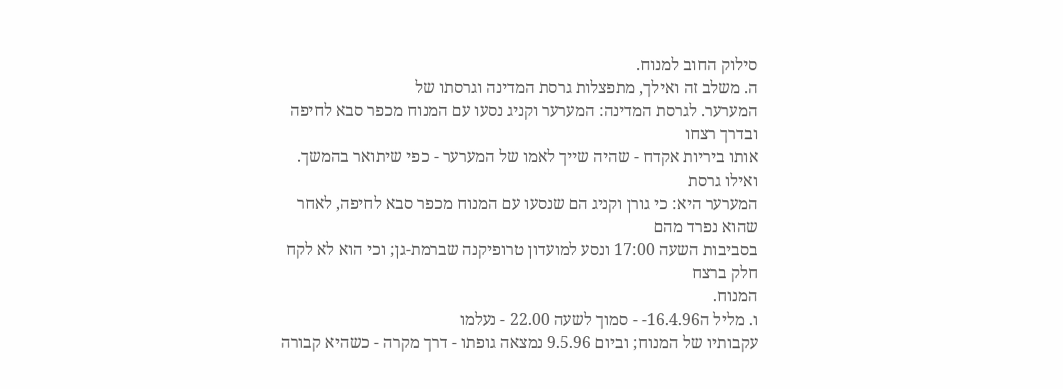סילוק החוב למנוח.
ה. משלב זה ואילך, מתפצלות גרסת המדינה וגרסתו של
המערער. לגרסת המדינה: המערער וקניג נסעו עם המנוח מכפר סבא לחיפה ובדרך רצחו
אותו ביריות אקדח - שהיה שייך לאמו של המערער - כפי שיתואר בהמשך. ואילו גרסת
המערער היא: כי גורן וקניג הם שנסעו עם המנוח מכפר סבא לחיפה, לאחר שהוא נפרד מהם
בסביבות השעה 17:00 ונסע למועדון טרופיקנה שברמת-גן; וכי הוא לא לקח חלק ברצח
המנוח.
ו. מליל ה16.4.96- - סמוך לשעה 22.00 - נעלמו
עקבותיו של המנוח; וביום 9.5.96 נמצאה גופתו - דרך מקרה - כשהיא קבורה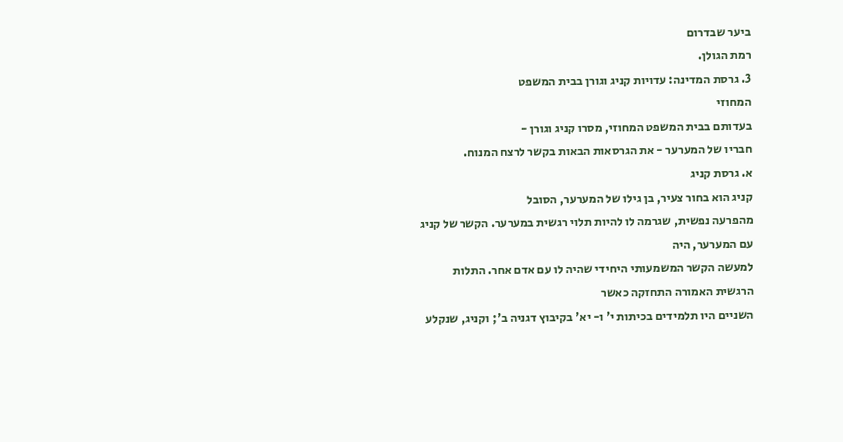ביער שבדרום
רמת הגולן.
3. גרסת המדינה: עדויות קניג וגורן בבית המשפט
המחוזי
בעדותם בבית המשפט המחוזי, מסרו קניג וגורן -
חבריו של המערער - את הגרסאות הבאות בקשר לרצח המנוח.
א. גרסת קניג
קניג הוא בחור צעיר, בן גילו של המערער, הסובל
מהפרעה נפשית, שגרמה לו להיות תלוי רגשית במערער. הקשר של קניג עם המערער, היה
למעשה הקשר המשמעותי היחידי שהיה לו עם אדם אחר. התלות הרגשית האמורה התחזקה כאשר
השניים היו תלמידים בכיתות י' ו- יא' בקיבוץ דגניה ב'; וקניג, שנקלע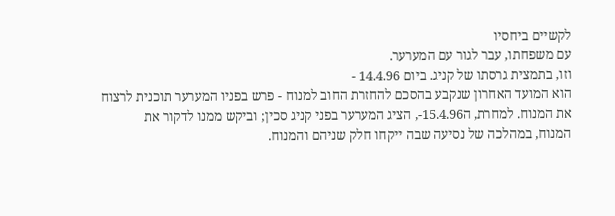לקשיים ביחסיו
עם משפחתו, עבר לגור עם המערער.
וזו, בתמצית גרסתו של קניג. ביום 14.4.96 -
הוא המועד האחרון שנקבע בהסכם להחזרת החוב למנוח - פרש בפניו המערער תוכנית לרצוח
את המנוח. למחרת, ה15.4.96-, הציג המערער בפני קניג סכין; וביקש ממנו לדקור את
המנוח, במהלכה של נסיעה שבה ייקחו חלק שניהם והמנוח.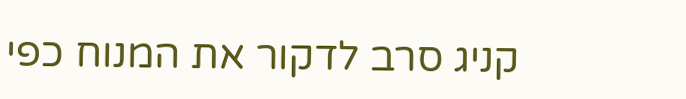קניג סרב לדקור את המנוח כפי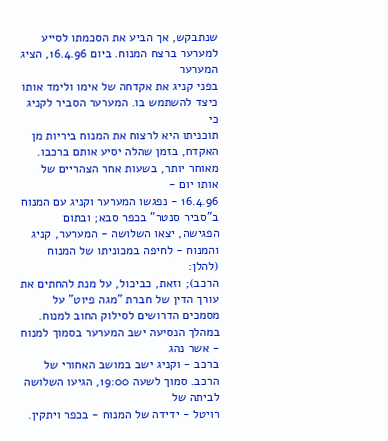שנתבקש, אך הביע את הסכמתו לסייע למערער ברצח המנוח. ביום 16.4.96, הציג המערער
בפני קניג את אקדחה של אימו ולימד אותו כיצד להשתמש בו. המערער הסביר לקניג כי
תוכניתו היא לרצוח את המנוח ביריות מן האקדח, בזמן שהלה יסיע אותם ברכבו.
מאוחר יותר, בשעות אחר הצהריים של אותו יום -
16.4.96 - נפגשו המערער וקניג עם המנוח ב"סביר סנטר" בכפר סבא; ובתום
הפגישה, יצאו השלושה - המערער, קניג והמנוח - לחיפה במכוניתו של המנוח (להלן:
הרכב); וזאת, כביכול, על מנת להחתים את עורך הדין של חברת "מגה פיוט" על
מסמכים הדרושים לסילוק החוב למנוח. במהלך הנסיעה ישב המערער בסמוך למנוח - אשר נהג
ברכב - וקניג ישב במושב האחורי של הרכב. סמוך לשעה 19:00, הגיעו השלושה לביתה של
רויטל - ידידה של המנוח - בכפר ויתקין.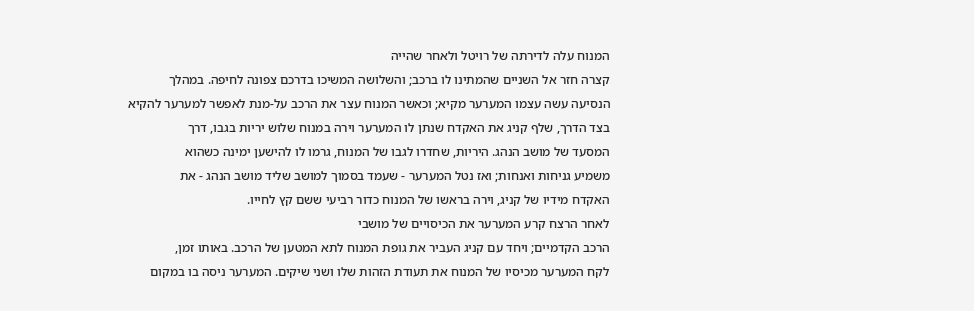המנוח עלה לדירתה של רויטל ולאחר שהייה
קצרה חזר אל השניים שהמתינו לו ברכב; והשלושה המשיכו בדרכם צפונה לחיפה. במהלך
הנסיעה עשה עצמו המערער מקיא; וכאשר המנוח עצר את הרכב על-מנת לאפשר למערער להקיא
בצד הדרך, שלף קניג את האקדח שנתן לו המערער וירה במנוח שלוש יריות בגבו, דרך
המסעד של מושב הנהג. היריות, שחדרו לגבו של המנוח, גרמו לו להישען ימינה כשהוא
משמיע גניחות ואנחות; ואז נטל המערער - שעמד בסמוך למושב שליד מושב הנהג - את
האקדח מידיו של קניג, וירה בראשו של המנוח כדור רביעי ששם קץ לחייו.
לאחר הרצח קרע המערער את הכיסויים של מושבי
הרכב הקדמיים; ויחד עם קניג העביר את גופת המנוח לתא המטען של הרכב. באותו זמן,
לקח המערער מכיסיו של המנוח את תעודת הזהות שלו ושני שיקים. המערער ניסה בו במקום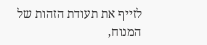לזייף את תעודת הזהות של המנוח,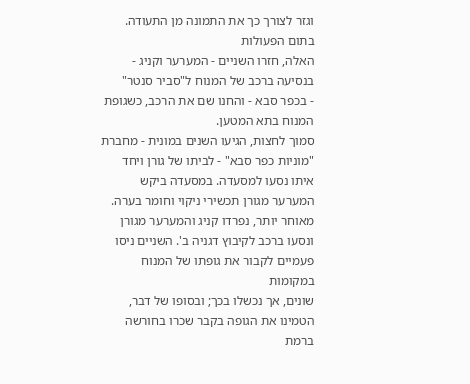וגזר לצורך כך את התמונה מן התעודה. בתום הפעולות
האלה, חזרו השניים - המערער וקניג - בנסיעה ברכב של המנוח ל"סביר סנטר"
- בכפר סבא - והחנו שם את הרכב, כשגופת המנוח בתא המטען.
סמוך לחצות, הגיעו השנים במונית - מחברת
"מוניות כפר סבא" - לביתו של גורן ויחד איתו נסעו למסעדה. במסעדה ביקש
המערער מגורן תכשירי ניקוי וחומר בערה. מאוחר יותר, נפרדו קניג והמערער מגורן
ונסעו ברכב לקיבוץ דגניה ב'. השניים ניסו פעמיים לקבור את גופתו של המנוח במקומות
שונים, אך נכשלו בכך; ובסופו של דבר, הטמינו את הגופה בקבר שכרו בחורשה ברמת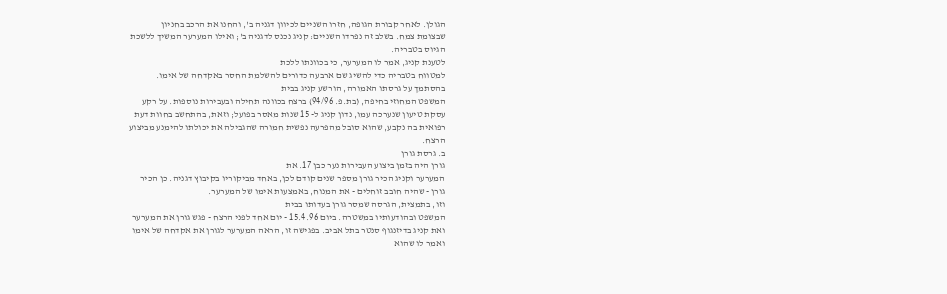הגולן. לאחר קבורת הגופה, חזרו השניים לכיוון דגניה ב', והחנו את הרכב בחניון
שבצומת צמח. בשלב זה נפרדו השניים: קניג נכנס לדגניה ב'; ואילו המערער המשיך ללשכת
הגיוס בטבריה.
לטענת קניג, אמר לו המערער, כי בכוונתו ללכת
למטווח בטבריה כדי להשיג שם ארבעה כדורים להשלמת החסר באקדחה של אימו.
בהסתמך על גרסתו האמורה, הורשע קניג בבית
המשפט המחוזי בחיפה, (בת.פ. 94/96) ברצח בכוונה תחילה ובעבירות נוספות. על רקע
עסקת טיעון שנערכה עמו, נדון קניג ל- 15 שנות מאסר בפועל; וזאת, בהתחשב בחוות דעת
רפואית בה נקבע, שהוא סובל מהפרעה נפשית חמורה שהגבילה את יכולתו להימנע מביצוע
הרצח.
ב. גרסת גורן
גורן היה בזמן ביצוע העבירות נער כבן 17. את
המערער וקניג הכיר גורן מספר שנים קודם לכן, באחד מביקוריו בקיבוץ דגניה. כן הכיר
גורן - שהיה חובב זוחלים - את המנוח, באמצעות אימו של המערער.
וזו, בתמצית, הגרסה שמסר גורן בעדותו בבית
המשפט ובהודעותיו במשטרה. ביום 15.4.96 - יום אחד לפני הרצח - פגש גורן את המערער
ואת קניג בדיזנגוף סנטר בתל אביב. בפגישה זו, הראה המערער לגורן את אקדחה של אימו
ואמר לו שהוא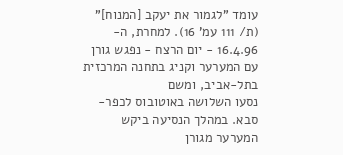עומד "לגמור את יעקב [המנוח]" (ת/ 111 עמ' 16). למחרת, ה-
16.4.96 - יום הרצח - נפגש גורן עם המערער וקניג בתחנה המרכזית בתל-אביב, ומשם
נסעו השלושה באוטובוס לכפר-סבא. במהלך הנסיעה ביקש המערער מגורן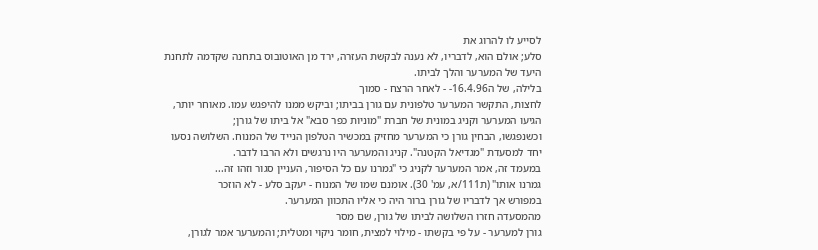לסייע לו להרוג את
סלע; אולם הוא, לדבריו, לא נענה לבקשת העזרה, ירד מן האוטובוס בתחנה שקדמה לתחנת
היעד של המערער והלך לביתו.
בלילה, של ה16.4.96- - לאחר הרצח - סמוך
לחצות, התקשר המערער טלפונית עם גורן בביתו; וביקש ממנו להיפגש עמו. מאוחר יותר,
הגיעו המערער וקניג במונית של חברת "מוניות כפר סבא" אל ביתו של גורן;
וכשנפגשו, הבחין גורן כי המערער מחזיק במכשיר הטלפון הנייד של המנוח. השלושה נסעו
יחד למסעדת "מגדיאל הקטנה". קניג והמערער היו נרגשים ולא הרבו לדבר.
במעמד זה, אמר המערער לקניג כי "גמרנו עם כל הסיפור, העניין סגור וזהו זה...
גמרנו אותו" (ת111/א, עמ' 30). אומנם שמו של המנוח - יעקב סלע - לא הוזכר
במפורש אך לדבריו של גורן ברור היה כי אליו התכוון המערער.
מהמסעדה חזרו השלושה לביתו של גורן, שם מסר
גורן למערער - על פי בקשתו - מילוי למצית, חומר ניקוי ומטלית; והמערער אמר לגורן,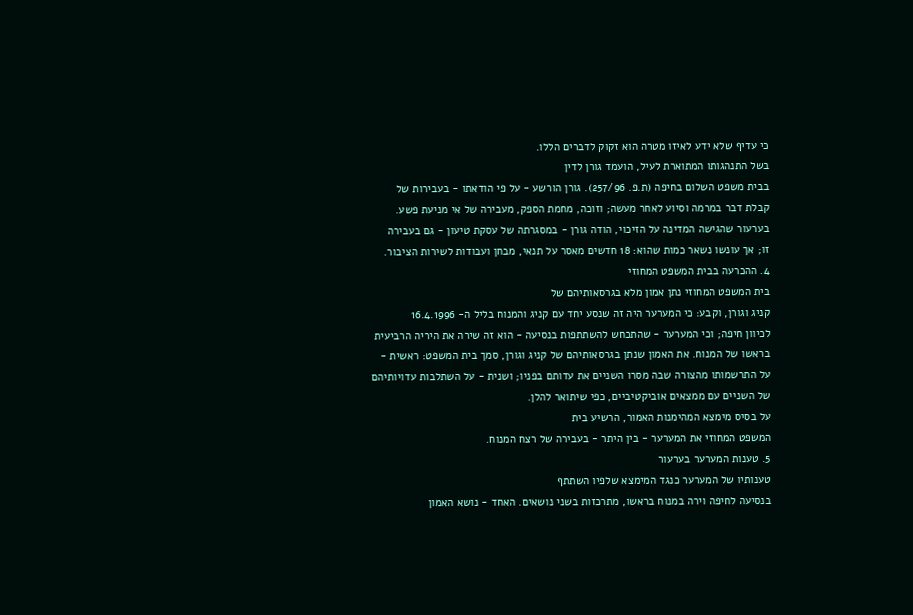כי עדיף שלא ידע לאיזו מטרה הוא זקוק לדברים הללו.
בשל התנהגותו המתוארת לעיל, הועמד גורן לדין
בבית משפט השלום בחיפה (ת.פ. 257/96). גורן הורשע - על פי הודאתו - בעבירות של
קבלת דבר במרמה וסיוע לאחר מעשה; וזוכה, מחמת הספק, מעבירה של אי מניעת פשע.
בערעור שהגישה המדינה על הזיכוי, הודה גורן - במסגרתה של עסקת טיעון - גם בעבירה
זו; אך עונשו נשאר כמות שהוא: 18 חדשים מאסר על תנאי, מבחן ועבודות לשירות הציבור.
4. ההכרעה בבית המשפט המחוזי
בית המשפט המחוזי נתן אמון מלא בגרסאותיהם של
קניג וגורן, וקבע: כי המערער היה זה שנסע יחד עם קניג והמנוח בליל ה- 16.4.1996
לכיוון חיפה; וכי המערער - שהתכחש להשתתפות בנסיעה - הוא זה שירה את היריה הרביעית
בראשו של המנוח. את האמון שנתן בגרסאותיהם של קניג וגורן, סמך בית המשפט: ראשית -
על התרשמותו מהצורה שבה מסרו השניים את עדותם בפניו; ושנית - על השתלבות עדויותיהם
של השניים עם ממצאים אוביקטיביים, כפי שיתואר להלן.
על בסיס מימצא המהימנות האמור, הרשיע בית
המשפט המחוזי את המערער - בין היתר - בעבירה של רצח המנוח.
5. טענות המערער בערעור
טענותיו של המערער כנגד המימצא שלפיו השתתף
בנסיעה לחיפה וירה במנוח בראשו, מתרכזות בשני נושאים. האחד - נושא האמון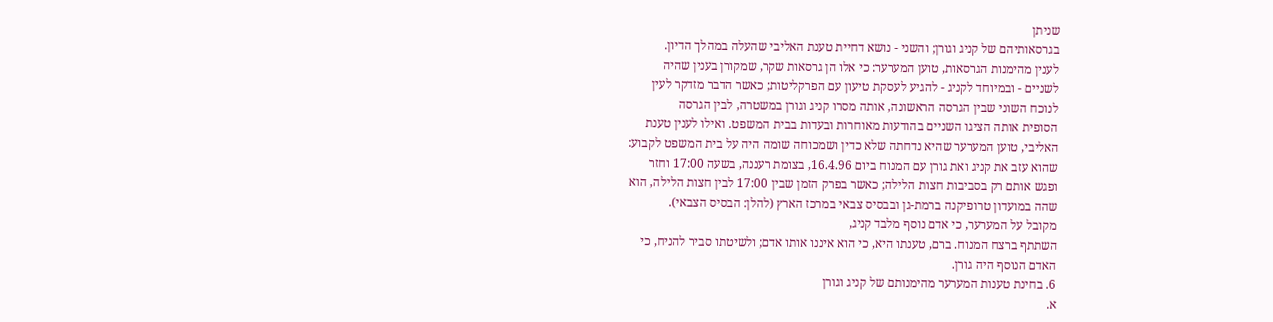שניתן
בגרסאותיהם של קניג וגורן; והשני - נושא דחיית טענת האליבי שהעלה במהלך הדיון.
לענין מהימנות הגרסאות, טוען המערער: כי אלו הן גרסאות שקר, שמקורן בענין שהיה
לשניים - ובמיוחד לקניג - להגיע לעסקת טיעון עם הפרקליטות; כאשר הדבר מזדקר לעין
לנוכח השוני שבין הגרסה הראשונה, אותה מסרו קניג וגורן במשטרה, לבין הגרסה
הסופית אותה הציגו השניים בהודעות מאוחרות ובעדות בבית המשפט. ואילו לענין טענת
האליבי, טוען המערער שהיא נדחתה שלא כדין ושמכוחה שומה היה על בית המשפט לקבוע:
שהוא עזב את קניג ואת גורן עם המנוח ביום 16.4.96, בצומת רעננה, בשעה 17:00 וחזר
ופגש אותם רק בסביבות חצות הלילה; כאשר בפרק הזמן שבין 17:00 לבין חצות הלילה, הוא
שהה במועדון טרופיקנה ברמת-גן ובבסיס צבאי במרכז הארץ (להלן: הבסיס הצבאי).
מקובל על המערער, כי אדם נוסף מלבד קניג,
השתתף ברצח המנוח. ברם, טענתו היא, כי הוא איננו אותו אדם; ולשיטתו סביר להניח, כי
האדם הנוסף היה גורן.
6. בחינת טענות המערער מהימנותם של קניג וגורן
א.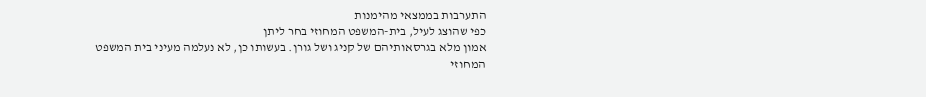התערבות בממצאי מהימנות
כפי שהוצג לעיל, בית-המשפט המחוזי בחר ליתן
אמון מלא בגרסאותיהם של קניג ושל גורן. בעשותו כן, לא נעלמה מעיני בית המשפט
המחוזי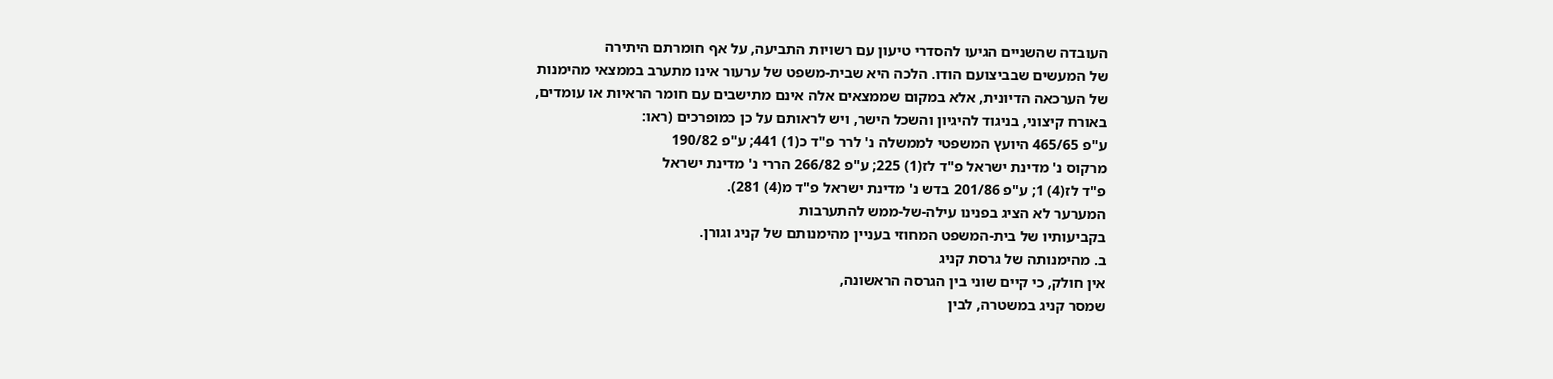העובדה שהשניים הגיעו להסדרי טיעון עם רשויות התביעה, על אף חומרתם היתירה
של המעשים שבביצועם הודו. הלכה היא שבית-משפט של ערעור אינו מתערב בממצאי מהימנות
של הערכאה הדיונית, אלא במקום שממצאים אלה אינם מתישבים עם חומר הראיות או עומדים,
באורח קיצוני, בניגוד להיגיון והשכל הישר, ויש לראותם על כן כמופרכים (ראו:
ע"פ 465/65 היועץ המשפטי לממשלה נ' לרר פ"ד כ(1) 441; ע"פ 190/82
מרקוס נ' מדינת ישראל פ"ד לז(1) 225; ע"פ 266/82 הררי נ' מדינת ישראל
פ"ד לז(4) 1; ע"פ 201/86 בדש נ' מדינת ישראל פ"ד מ(4) 281).
המערער לא הציג בפנינו עילה-של-ממש להתערבות
בקביעותיו של בית-המשפט המחוזי בעניין מהימנותם של קניג וגורן.
ב. מהימנותה של גרסת קניג
אין חולק, כי קיים שוני בין הגרסה הראשונה,
שמסר קניג במשטרה, לבין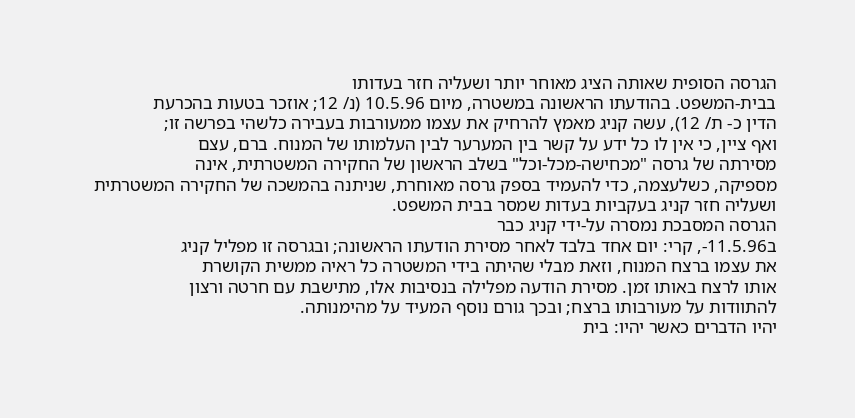הגרסה הסופית שאותה הציג מאוחר יותר ושעליה חזר בעדותו
בבית-המשפט. בהודעתו הראשונה במשטרה, מיום 10.5.96 (נ/ 12; אוזכר בטעות בהכרעת
הדין כ- ת/ 12), עשה קניג מאמץ להרחיק את עצמו ממעורבות בעבירה כלשהי בפרשה זו;
ואף ציין, כי אין לו כל ידע על קשר בין המערער לבין העלמותו של המנוח. ברם, עצם
מסירתה של גרסה "מכחישה-מכל-וכל" בשלב הראשון של החקירה המשטרתית, אינה
מספיקה, כשלעצמה, כדי להעמיד בספק גרסה מאוחרת, שניתנה בהמשכה של החקירה המשטרתית
ושעליה חזר קניג בעקביות בעדות שמסר בבית המשפט.
הגרסה המסבכת נמסרה על-ידי קניג כבר
ב11.5.96-, קרי: יום אחד בלבד לאחר מסירת הודעתו הראשונה; ובגרסה זו מפליל קניג
את עצמו ברצח המנוח, וזאת מבלי שהיתה בידי המשטרה כל ראיה ממשית הקושרת
אותו לרצח באותו זמן. מסירת הודעה מפלילה בנסיבות אלו, מתישבת עם חרטה ורצון
להתוודות על מעורבותו ברצח; ובכך גורם נוסף המעיד על מהימנותה.
יהיו הדברים כאשר יהיו: בית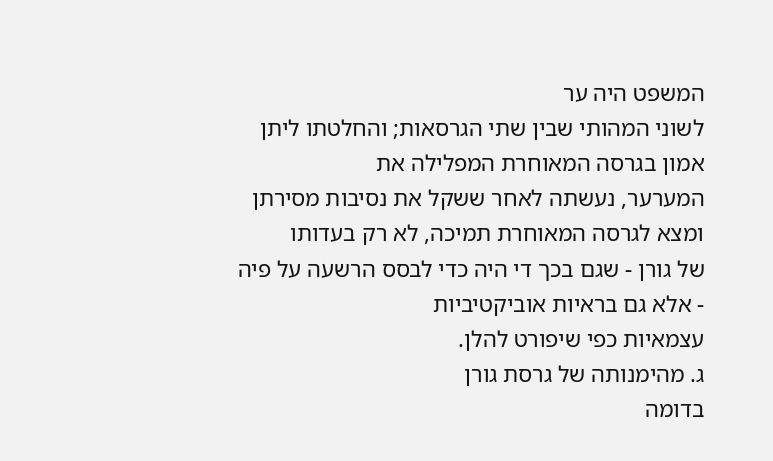המשפט היה ער
לשוני המהותי שבין שתי הגרסאות; והחלטתו ליתן אמון בגרסה המאוחרת המפלילה את
המערער, נעשתה לאחר ששקל את נסיבות מסירתן ומצא לגרסה המאוחרת תמיכה, לא רק בעדותו
של גורן - שגם בכך די היה כדי לבסס הרשעה על פיה - אלא גם בראיות אוביקטיביות
עצמאיות כפי שיפורט להלן.
ג. מהימנותה של גרסת גורן
בדומה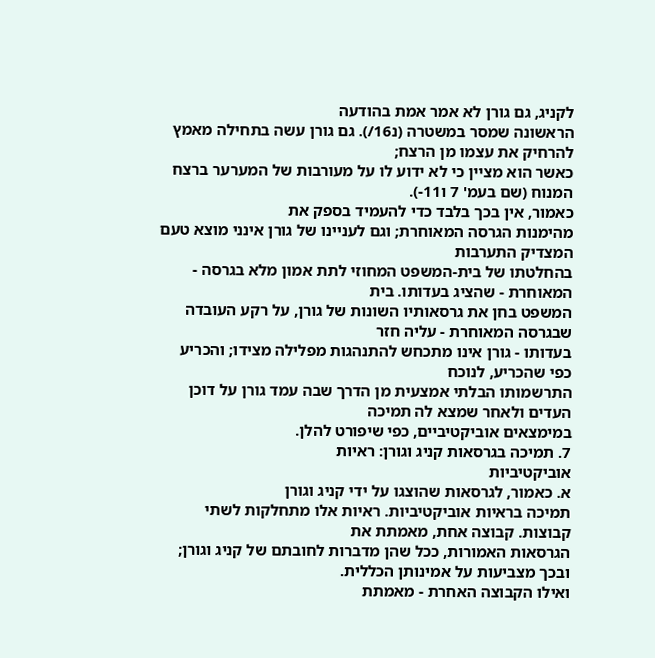לקניג, גם גורן לא אמר אמת בהודעה
הראשונה שמסר במשטרה (נ16/). גם גורן עשה בתחילה מאמץ להרחיק את עצמו מן הרצח;
כאשר הוא מציין כי לא ידוע לו על מעורבות של המערער ברצח המנוח (שם בעמ' 7 ו11-).
כאמור, אין בכך בלבד כדי להעמיד בספק את
מהימנות הגרסה המאוחרת; וגם לעניינו של גורן אינני מוצא טעם המצדיק התערבות
בהחלטתו של בית-המשפט המחוזי לתת אמון מלא בגרסה - המאוחרת - שהציג בעדותו. בית
המשפט בחן את גרסאותיו השונות של גורן, על רקע העובדה שבגרסה המאוחרת - עליה חזר
בעדותו - גורן אינו מתכחש להתנהגות מפלילה מצידו; והכריע כפי שהכריע, לנוכח
התרשמותו הבלתי אמצעית מן הדרך שבה עמד גורן על דוכן העדים ולאחר שמצא לה תמיכה
במימצאים אוביקטיביים, כפי שיפורט להלן.
7. תמיכה בגרסאות קניג וגורן: ראיות
אוביקטיביות
א. כאמור, לגרסאות שהוצגו על ידי קניג וגורן
תמיכה בראיות אוביקטיביות. ראיות אלו מתחלקות לשתי קבוצות. קבוצה אחת, מאמתת את
הגרסאות האמורות, ככל שהן מדברות לחובתם של קניג וגורן; ובכך מצביעות על אמינותן הכללית.
ואילו הקבוצה האחרת - מאמתת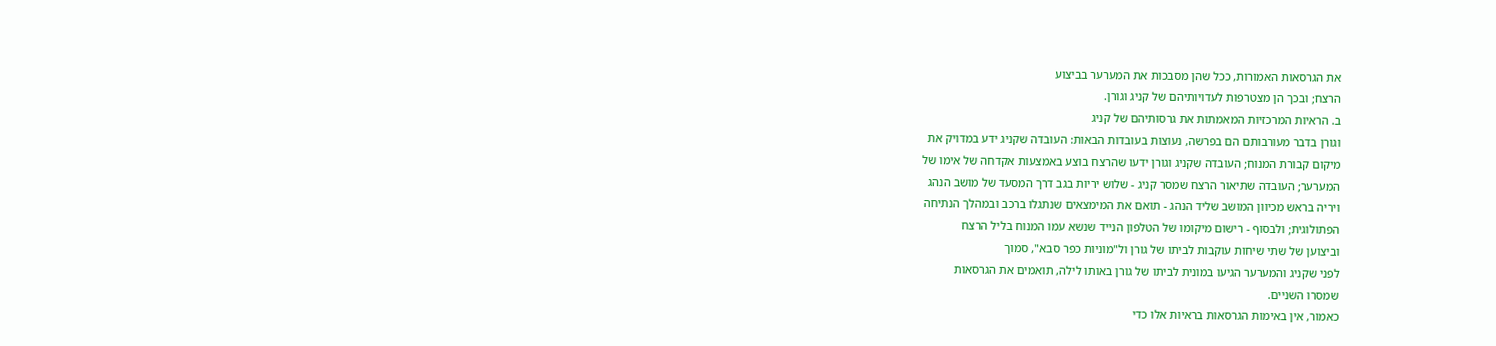את הגרסאות האמורות, ככל שהן מסבכות את המערער בביצוע
הרצח; ובכך הן מצטרפות לעדויותיהם של קניג וגורן.
ב. הראיות המרכזיות המאמתות את גרסותיהם של קניג
וגורן בדבר מעורבותם הם בפרשה, נעוצות בעובדות הבאות: העובדה שקניג ידע במדויק את
מיקום קבורת המנוח; העובדה שקניג וגורן ידעו שהרצח בוצע באמצעות אקדחה של אימו של
המערער; העובדה שתיאור הרצח שמסר קניג - שלוש יריות בגב דרך המסעד של מושב הנהג
ויריה בראש מכיוון המושב שליד הנהג - תואם את המימצאים שנתגלו ברכב ובמהלך הנתיחה
הפתולוגית; ולבסוף - רישום מיקומו של הטלפון הנייד שנשא עמו המנוח בליל הרצח
וביצוען של שתי שיחות עוקבות לביתו של גורן ול"מוניות כפר סבא", סמוך
לפני שקניג והמערער הגיעו במונית לביתו של גורן באותו לילה, תואמים את הגרסאות
שמסרו השניים.
כאמור, אין באימות הגרסאות בראיות אלו כדי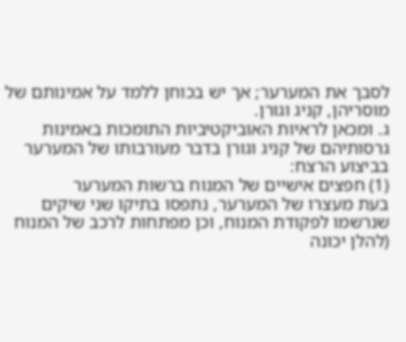לסבך את המערער; אך יש בכוחן ללמד על אמינותם של מוסריהן, קניג וגורן.
ג. ומכאן לראיות האוביקטיביות התומכות באמינות
גרסותיהם של קניג וגורן בדבר מעורבותו של המערער בביצוע הרצח:
(1) חפצים אישיים של המנוח ברשות המערער
בעת מעצרו של המערער, נתפסו בתיקו שני שיקים
שנרשמו לפקודת המנוח, וכן מפתחות לרכב של המנוח (להלן יכונה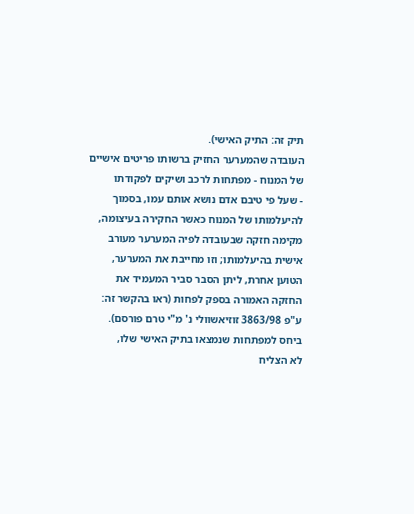תיק זה: התיק האישי).
העובדה שהמערער החזיק ברשותו פריטים אישיים של המנוח - מפתחות לרכב ושיקים לפקודתו
- שעל פי טיבם אדם נושא אותם עמו, בסמוך להיעלמותו של המנוח כאשר החקירה בעיצומה,
מקימה חזקה שבעובדה לפיה המערער מעורב אישית בהיעלמותו; וזו מחייבת את המערער,
הטוען אחרת, ליתן הסבר סביר המעמיד את החזקה האמורה בספק לפחות (ראו בהקשר זה:
ע"פ 3863/98 זוזיאשוולי נ' מ"י טרם פורסם).
ביחס למפתחות שנמצאו בתיק האישי שלו,
לא הצליח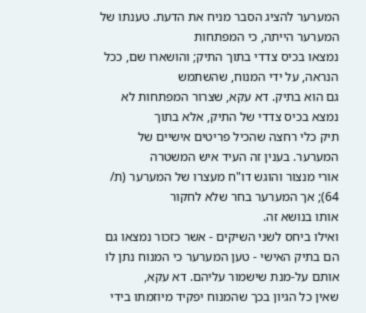המערער להציג הסבר מניח את הדעת. טענתו של המערער הייתה, כי המפתחות
נמצאו בכיס צדדי בתוך התיק; והושארו שם, ככל הנראה, על ידי המנוח, שהשתמש
גם הוא בתיק. דא עקא, שצרור המפתחות לא נמצא בכיס צדדי של התיק, אלא בתוך
תיק כלי רחצה שהכיל פריטים אישיים של המערער. בענין זה העיד איש המשטרה
אורי מנצור והוגש דו"ח מעצרו של המערער (ת/ 64); אך המערער בחר שלא לחקור
אותו בנושא זה.
ואילו ביחס לשני השיקים - אשר כזכור נמצאו גם
הם בתיק האישי - טען המערער כי המנוח נתן לו אותם על-מנת שישמור עליהם. דא עקא,
שאין כל הגיון בכך שהמנוח יפקיד מיוזמתו בידי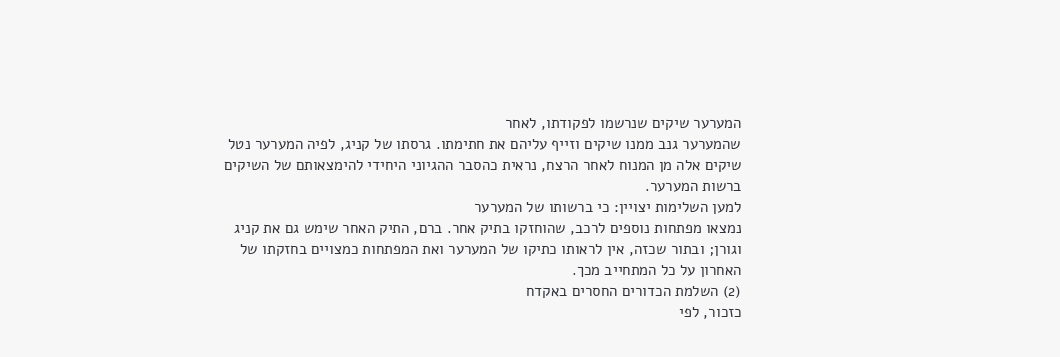המערער שיקים שנרשמו לפקודתו, לאחר
שהמערער גנב ממנו שיקים וזייף עליהם את חתימתו. גרסתו של קניג, לפיה המערער נטל
שיקים אלה מן המנוח לאחר הרצח, נראית כהסבר ההגיוני היחידי להימצאותם של השיקים
ברשות המערער.
למען השלימות יצויין: כי ברשותו של המערער
נמצאו מפתחות נוספים לרכב, שהוחזקו בתיק אחר. ברם, התיק האחר שימש גם את קניג
וגורן; ובתור שכזה, אין לראותו כתיקו של המערער ואת המפתחות כמצויים בחזקתו של
האחרון על כל המתחייב מכך.
(2) השלמת הכדורים החסרים באקדח
כזכור, לפי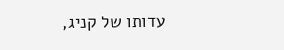עדותו של קניג,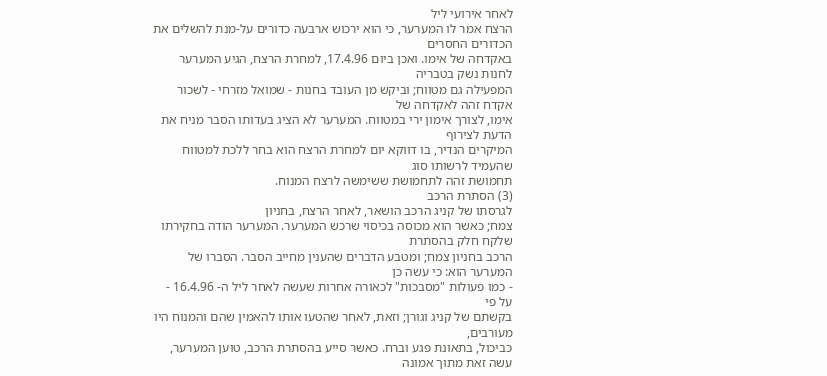לאחר אירועי ליל
הרצח אמר לו המערער, כי הוא ירכוש ארבעה כדורים על-מנת להשלים את הכדורים החסרים
באקדחה של אימו. ואכן ביום 17.4.96, למחרת הרצח, הגיע המערער לחנות נשק בטבריה
המפעילה גם מטווח; וביקש מן העובד בחנות - שמואל מזרחי - לשכור אקדח זהה לאקדחה של
אימו, לצורך אימון ירי במטווח. המערער לא הציג בעדותו הסבר מניח את הדעת לצירוף
המיקרים הנדיר, בו דווקא יום למחרת הרצח הוא בחר ללכת למטווח שהעמיד לרשותו סוג
תחמושת זהה לתחמושת ששימשה לרצח המנוח.
(3) הסתרת הרכב
לגרסתו של קניג הרכב הושאר, לאחר הרצח, בחניון
צמח; כאשר הוא מכוסה בכיסוי שרכש המערער. המערער הודה בחקירתו שלקח חלק בהסתרת
הרכב בחניון צמח; ומטבע הדברים שהענין מחייב הסבר. הסברו של המערער הוא: כי עשה כן
- כמו פעולות "מסבכות" לכאורה אחרות שעשה לאחר ליל ה- 16.4.96 - על פי
בקשתם של קניג וגורן; וזאת, לאחר שהטעו אותו להאמין שהם והמנוח היו מעורבים,
כביכול, בתאונת פגע וברח. כאשר סייע בהסתרת הרכב, טוען המערער, עשה זאת מתוך אמונה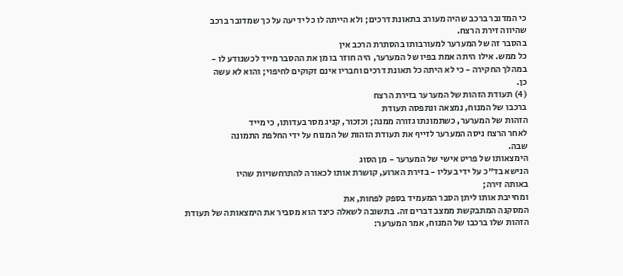כי המדובר ברכב שהיה מעורב בתאונת דרכים; ולא הייתה לו כל ידיעה על כך שמדובר ברכב
שהיווה זירת הרצח.
בהסבר זה של המערער למעורבותו בהסתרת הרכב אין
כל ממש. אילו היתה אמת בפיו של המערער, היה חוזר בו מן את ההסבר מייד לכשנודע לו -
במהלך החקירה - כי לא היתה כל תאונת דרכים וחבריו אינם זקוקים לחיפוי; והוא לא עשה
כן.
(4) תעודת הזהות של המערער בזירת הרצח
ברכבו של המנוח, נמצאה ונתפסה תעודת
הזהות של המערער, כשתמונתו גזורה ממנה; וכזכור, קניג מסר בעדותו, כי מייד
לאחר הרצח ניסה המערער לזייף את תעודת הזהות של המנוח על ידי החלפת התמונה
שבה.
הימצאותו של פריט אישי של המערער - מן הסוג
הנישא בד"כ על ידי בעליו - בזירת הארוע, קושרת אותו לכאורה להתרחשויות שהיו
באותה זירה;
ומחייבת אותו ליתן הסבר המעמיד בספק לפחות, את
המסקנה המתבקשת ממצב דברים זה. בתשובה לשאלה כיצד הוא מסביר את הימצאותה של תעודת
הזהות שלו ברכבו של המנוח, אמר המערער: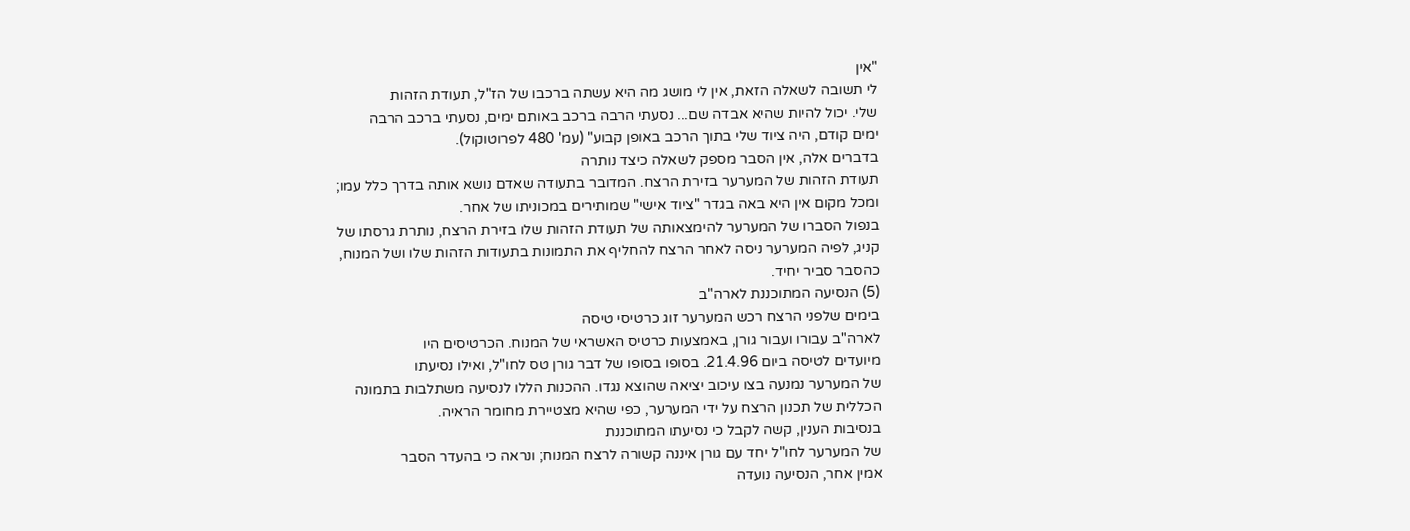"אין
לי תשובה לשאלה הזאת, אין לי מושג מה היא עשתה ברכבו של הז"ל, תעודת הזהות
שלי. יכול להיות שהיא אבדה שם... נסעתי הרבה ברכב באותם ימים, נסעתי ברכב הרבה
ימים קודם, היה ציוד שלי בתוך הרכב באופן קבוע" (עמ' 480 לפרוטוקול).
בדברים אלה, אין הסבר מספק לשאלה כיצד נותרה
תעודת הזהות של המערער בזירת הרצח. המדובר בתעודה שאדם נושא אותה בדרך כלל עמו;
ומכל מקום אין היא באה בגדר "ציוד אישי" שמותירים במכוניתו של אחר.
בנפול הסברו של המערער להימצאותה של תעודת הזהות שלו בזירת הרצח, נותרת גרסתו של
קניג, לפיה המערער ניסה לאחר הרצח להחליף את התמונות בתעודות הזהות שלו ושל המנוח,
כהסבר סביר יחיד.
(5) הנסיעה המתוכננת לארה"ב
בימים שלפני הרצח רכש המערער זוג כרטיסי טיסה
לארה"ב עבורו ועבור גורן, באמצעות כרטיס האשראי של המנוח. הכרטיסים היו
מיועדים לטיסה ביום 21.4.96. בסופו בסופו של דבר גורן טס לחו"ל, ואילו נסיעתו
של המערער נמנעה בצו עיכוב יציאה שהוצא נגדו. ההכנות הללו לנסיעה משתלבות בתמונה
הכללית של תכנון הרצח על ידי המערער, כפי שהיא מצטיירת מחומר הראיה.
בנסיבות הענין, קשה לקבל כי נסיעתו המתוכננת
של המערער לחו"ל יחד עם גורן איננה קשורה לרצח המנוח; ונראה כי בהעדר הסבר
אמין אחר, הנסיעה נועדה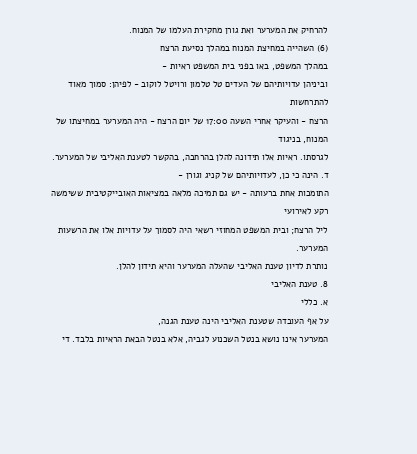להרחיק את המערער ואת גורן מחקירת העלמו של המנוח.
(6) השהייה במחיצת המנוח במהלך נסיעת הרצח
במהלך המשפט, באו בפני בית המשפט ראיות -
וביניהן עדויותיהם של העדים טל טלמון ורויטל לוקוב - לפיהן: סמוך מאוד להתרחשות
הרצח - והעיקר אחרי השעה 17:00 של יום הרצח - היה המערער במחיצתו של המנוח, בניגוד
לגרסתו. ראיות אלו תידונה להלן בהרחבה, בהקשר לטענת האליבי של המערער.
ד. הינה כי כן, לעדויותיהם של קניג וגורן -
התומכות אחת ברעותה - יש גם תמיכה מלאה במציאות האובייקטיבית ששימשה רקע לאירועי
ליל הרצח; ובית המשפט המחוזי רשאי היה לסמוך על עדויות אלו את הרשעות המערער.
נותרת לדיון טענת האליבי שהעלה המערער והיא תידון להלן.
8. טענת האליבי
א. כללי
על אף העובדה שטענת האליבי הינה טענת הגנה,
המערער אינו נושא בנטל השכנוע לגביה, אלא בנטל הבאת הראיות בלבד. די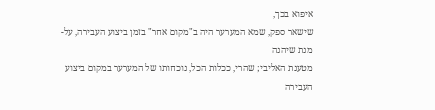איפוא בכך,
שישאר ספק, שמא המערער היה ב"מקום אחר" בזמן ביצוע העבירה, על-מנת שיהנה
מטענת האליבי; שהרי, ככלות הכל, נוכחותו של המערער במקום ביצוע העבירה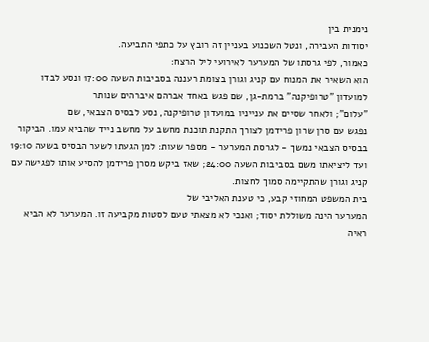נימנית בין
יסודות העבירה, ונטל השכנוע בעניין זה רובץ על כתפי התביעה.
כאמור, לפי גרסתו של המערער לאירועי ליל הרצח:
הוא השאיר את המנוח עם קניג וגורן בצומת רעננה בסביבות השעה 17:00 ונסע לבדו
למועדון "טרופיקנה" ברמת-גן, שם פגש באחד אברהם איברהים שנותר
"עלום"; ולאחר שסיים את ענייניו במועדון טרופיקנה, נסע לבסיס הצבאי, שם
נפגש עם סרן שרון פרידמן לצורך התקנת תוכנת מחשב על מחשב נייד שהביא עמו. הביקור
בבסיס הצבאי נמשך - לגרסת המערער - מספר שעות: למן הגעתו לשער הבסיס בשעה 19:10
ועד ליציאתו משם בסביבות השעה 24:00; שאז ביקש מסרן פרידמן להסיע אותו לפגישה עם
קניג וגורן שהתקיימה סמוך לחצות.
בית המשפט המחוזי קבע, כי טענת האליבי של
המערער הינה משוללת יסוד; ואנכי לא מצאתי טעם לסטות מקביעה זו. המערער לא הביא
ראיה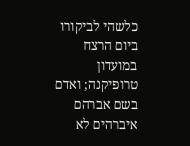כלשהי לביקורו ביום הרצח במועדון טרופיקנה; ואדם בשם אברהם איברהים לא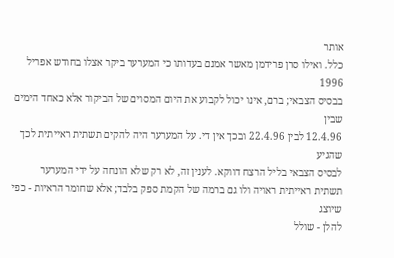אותר
כלל. ואילו סרן פרידמן מאשר אמנם בעדותו כי המערער ביקר אצלו בחודש אפריל 1996
בבסיס הצבאי; ברם, אינו יכול לקבוע את היום המסוים של הביקור אלא כאחד הימים שבין
12.4.96 לבין 22.4.96 ובכך אין די. על המערער היה להקים תשתית ראייתית לכך שהגיע
לבסיס הצבאי בליל הרצח דווקא. לענין זה, לא רק שלא הונחה על ידי המערער
תשתית ראייתית ראויה ולו גם ברמה של הקמת ספק בלבד; אלא שחומר הראיות - כפי שיוצג
להלן - שולל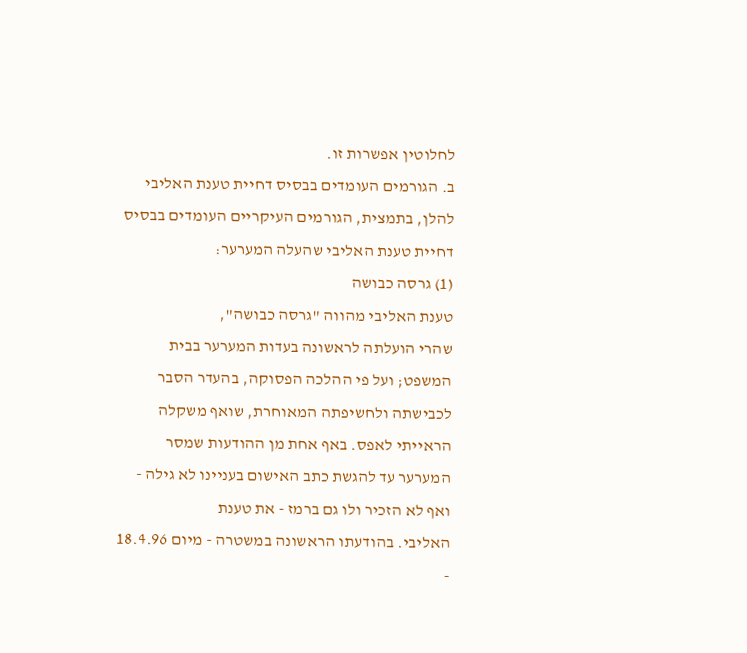לחלוטין אפשרות זו.
ב. הגורמים העומדים בבסיס דחיית טענת האליבי
להלן, בתמצית, הגורמים העיקריים העומדים בבסיס
דחיית טענת האליבי שהעלה המערער:
(1) גרסה כבושה
טענת האליבי מהווה "גרסה כבושה",
שהרי הועלתה לראשונה בעדות המערער בבית המשפט; ועל פי ההלכה הפסוקה, בהעדר הסבר
לכבישתה ולחשיפתה המאוחרת, שואף משקלה הראייתי לאפס. באף אחת מן ההודעות שמסר
המערער עד להגשת כתב האישום בעניינו לא גילה - ואף לא הזכיר ולו גם ברמז - את טענת
האליבי. בהודעתו הראשונה במשטרה - מיום 18.4.96 -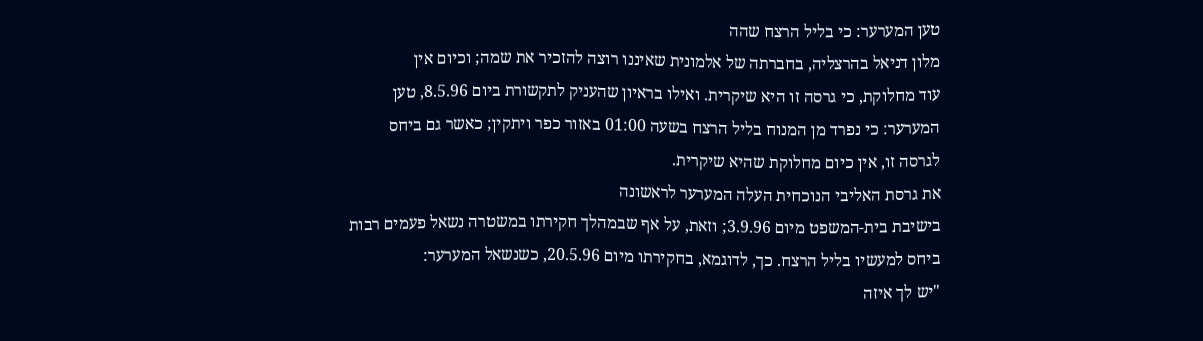טען המערער: כי בליל הרצח שהה
מלון דניאל בהרצליה, בחברתה של אלמונית שאיננו רוצה להזכיר את שמה; וכיום אין
עוד מחלוקת, כי גרסה זו היא שיקרית. ואילו בראיון שהעניק לתקשורת ביום 8.5.96, טען
המערער: כי נפרד מן המנוח בליל הרצח בשעה 01:00 באזור כפר ויתקין; כאשר גם ביחס
לגרסה זו, אין כיום מחלוקת שהיא שיקרית.
את גרסת האליבי הנוכחית העלה המערער לראשונה
בישיבת בית-המשפט מיום 3.9.96; וזאת, על אף שבמהלך חקירתו במשטרה נשאל פעמים רבות
ביחס למעשיו בליל הרצח. כך, לדוגמא, בחקירתו מיום 20.5.96, כשנשאל המערער:
"יש לך איזה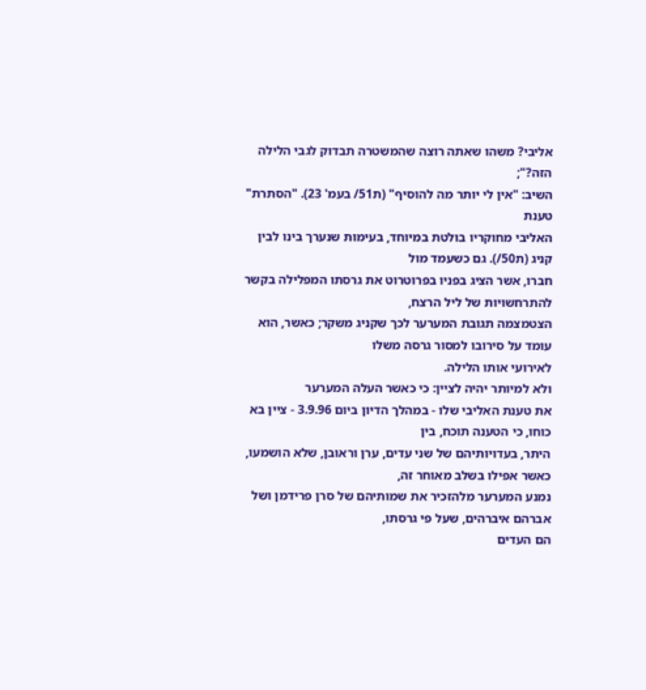אליבי? משהו שאתה רוצה שהמשטרה תבדוק לגבי הלילה הזה?";
השיב: "אין לי יותר מה להוסיף" (ת51/ בעמ' 23). "הסתרת" טענת
האליבי מחוקריו בולטת במיוחד, בעימות שנערך בינו לבין קניג (ת50/). גם כשעמד מול
חברו, אשר הציג בפניו בפרוטרוט את גרסתו המפלילה בקשר להתרחשויות של ליל הרצח,
הצטמצמה תגובת המערער לכך שקניג משקר; כאשר, הוא עומד על סירובו למסור גרסה משלו
לאירועי אותו הלילה.
ולא למיותר יהיה לציין: כי כאשר העלה המערער
את טענת האליבי שלו - במהלך הדיון ביום 3.9.96 - ציין בא כוחו, כי הטענה תוכח, בין
היתר, בעדויותיהם של שני עדים, ערן וראובן, שלא הושמעו, כאשר אפילו בשלב מאוחר זה,
נמנע המערער מלהזכיר את שמותיהם של סרן פרידמן ושל אברהם איברהים, שעל פי גרסתו,
הם העדים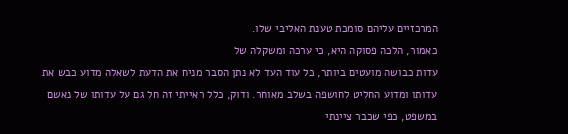המרכזיים עליהם סומכת טענת האליבי שלו.
כאמור, הלכה פסוקה היא, כי ערכה ומשקלה של
עדות כבושה מועטים ביותר, כל עוד העד לא נתן הסבר מניח את הדעת לשאלה מדוע כבש את
עדותו ומדוע החליט לחושפה בשלב מאוחר. ודוק, כלל ראייתי זה חל גם על עדותו של נאשם
במשפט, כפי שכבר ציינתי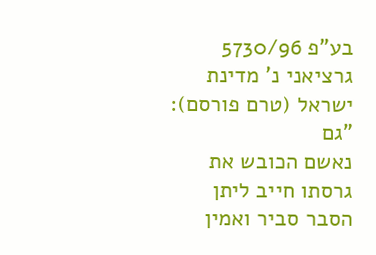בע"פ 5730/96 גרציאני נ' מדינת ישראל (טרם פורסם):
"גם
נאשם הכובש את גרסתו חייב ליתן הסבר סביר ואמין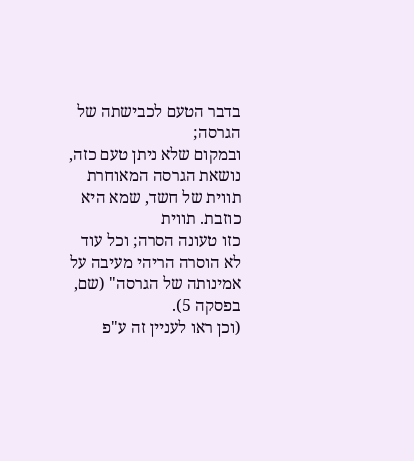בדבר הטעם לכבישתה של הגרסה;
ובמקום שלא ניתן טעם כזה, נושאת הגרסה המאוחרת תווית של חשד, שמא היא כוזבת. תווית
כזו טעונה הסרה; וכל עוד לא הוסרה הריהי מעיבה על אמינותה של הגרסה" (שם,
בפסקה 5).
(וכן ראו לעניין זה ע"פ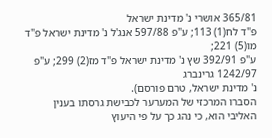365/81 אושרי נ' מדינת ישראל
פ"ד לח(1) 113; ע"פ 597/88 אנג'ל נ' מדינת ישראל פ"ד מו(5) 221;
ע"פ 392/91 שץ נ' מדינת ישראל פ"ד מז(2) 299; ע"פ 1242/97 גרינברג
נ' מדינת ישראל, טרם פורסם).
הסברו המרכזי של המערער לכבישת גרסתו בענין
האליבי הוא, כי נהג כך על פי היעוץ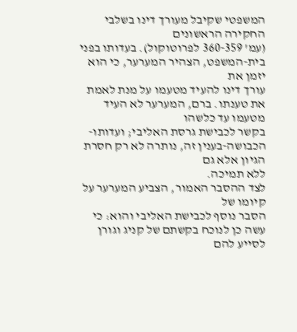המשפטי שקיבל מעורך דינו בשלבי החקירה הראשונים
(עמ' 360-359 לפרוטוקול). בעדותו בפני בית-המשפט, הצהיר המערער, כי הוא יזמן את
עורך דינו להעיד מטעמו על מנת לאמת את טענתו. ברם, המערער לא העיד מטעמו עד כלשהו
בקשר לכבישת גרסת האליבי; ועדותו-הכבושה-בענין זה, נותרה לא רק חסרת הגיון אלא גם
ללא תמיכה.
לצד ההסבר האמור, הצביע המערער על קיומו של
הסבר נוסף לכבישת האליבי והוא: כי עשה כן לנוכח בקשתם של קניג וגורן לסייע להם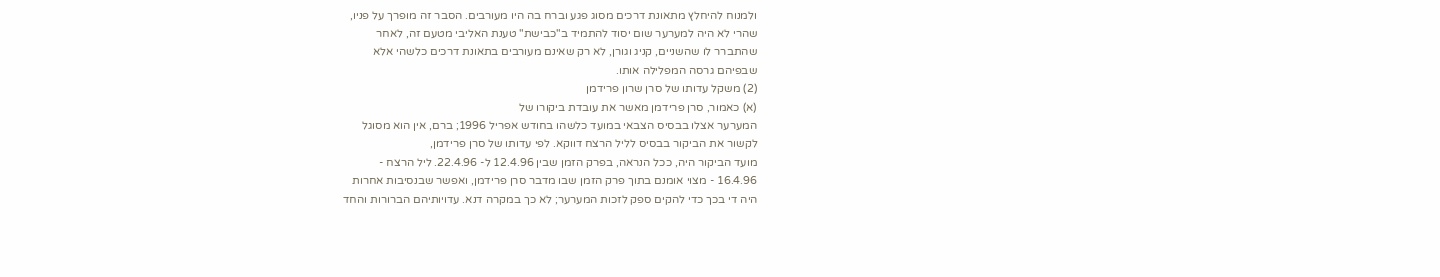ולמנוח להיחלץ מתאונת דרכים מסוג פגע וברח בה היו מעורבים. הסבר זה מופרך על פניו,
שהרי לא היה למערער שום יסוד להתמיד ב"כבישת" טענת האליבי מטעם זה, לאחר
שהתברר לו שהשניים, קניג וגורן, לא רק שאינם מעורבים בתאונת דרכים כלשהי אלא
שבפיהם גרסה המפלילה אותו.
(2) משקל עדותו של סרן שרון פרידמן
(א) כאמור, סרן פרידמן מאשר את עובדת ביקורו של
המערער אצלו בבסיס הצבאי במועד כלשהו בחודש אפריל 1996; ברם, אין הוא מסוגל
לקשור את הביקור בבסיס לליל הרצח דווקא. לפי עדותו של סרן פרידמן,
מועד הביקור היה, ככל הנראה, בפרק הזמן שבין 12.4.96 ל- 22.4.96. ליל הרצח -
16.4.96 - מצוי אומנם בתוך פרק הזמן שבו מדבר סרן פרידמן, ואפשר שבנסיבות אחרות
היה די בכך כדי להקים ספק לזכות המערער; לא כך במקרה דנא. עדויותיהם הברורות והחד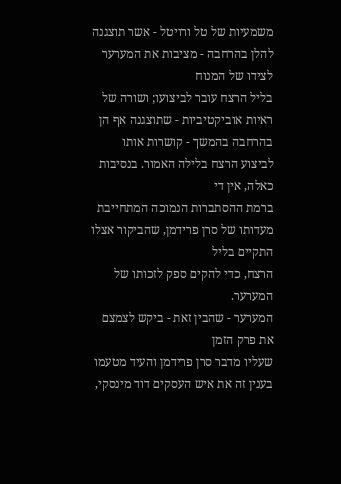משמעיות של טל ורויטל - אשר תוצגנה להלן בהרחבה - מציבות את המערער לצידו של המנוח
בליל הרצח עובר לביצועו; ושורה של ראיות אוביקטיביות - שתוצגנה אף הן
בהרחבה בהמשך - קושרות אותו לביצוע הרצח בלילה האמור. בנסיבות כאלה, אין די
ברמת ההסתברות הנמוכה המתחייבת מעדותו של סרן פרידמן, שהביקור אצלו התקיים בליל
הרצח, כדי להקים ספק לזכותו של המערער.
המערער - שהבין זאת - ביקש לצמצם את פרק הזמן
שעליו מדבר סרן פרידמן והעיד מטעמו בענין זה את איש העסקים דוד מינסקי,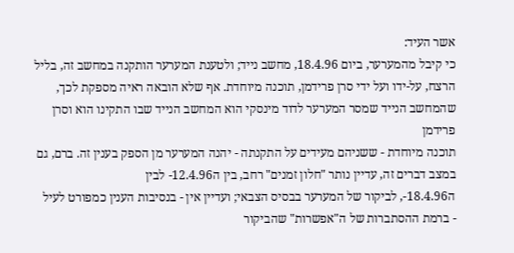אשר העיד:
כי קיבל מהמערער, ביום 18.4.96, מחשב נייד; ולטענת המערער הותקנה במחשב זה, בליל
הרצח, על-ידו ועל ידי סרן פרידמן, תוכנה מיוחדת. אף שלא הובאה ראיה מספקת לכך,
שהמחשב הנייד שמסר המערער לדוד מינסקי הוא המחשב הנייד שבו התקינו הוא וסרן פרידמן
תוכנה מיוחדת - ששניהם מעידים על התקנתה - יהנה המערער מן הספק בענין זה. ברם, גם
במצב דברים זה, עדיין נותר "חלון זמנים" רחב, בין ה12.4.96- לבין
ה18.4.96-, לביקור של המערער בבסיס הצבאי; ועדיין אין - בנסיבות הענין כמפורט לעיל
- ברמת ההסתברות של ה"אפשרות" שהביקור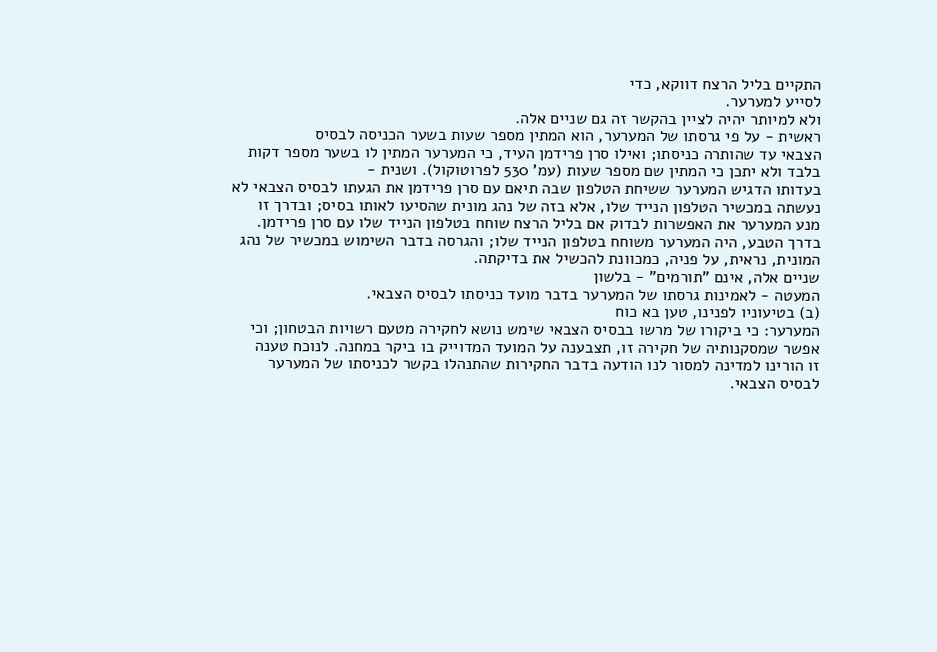התקיים בליל הרצח דווקא, כדי
לסייע למערער.
ולא למיותר יהיה לציין בהקשר זה גם שניים אלה.
ראשית - על פי גרסתו של המערער, הוא המתין מספר שעות בשער הכניסה לבסיס
הצבאי עד שהותרה כניסתו; ואילו סרן פרידמן העיד, כי המערער המתין לו בשער מספר דקות בלבד ולא יתכן כי המתין שם מספר שעות (עמ' 530 לפרוטוקול). ושנית -
בעדותו הדגיש המערער ששיחת הטלפון שבה תיאם עם סרן פרידמן את הגעתו לבסיס הצבאי לא
נעשתה במכשיר הטלפון הנייד שלו, אלא בזה של נהג מונית שהסיעו לאותו בסיס; ובדרך זו
מנע המערער את האפשרות לבדוק אם בליל הרצח שוחח בטלפון הנייד שלו עם סרן פרידמן.
בדרך הטבע, היה המערער משוחח בטלפון הנייד שלו; והגרסה בדבר השימוש במכשיר של נהג
המונית, נראית, על פניה, כמכוונת להכשיל את בדיקתה.
שניים אלה, אינם "תורמים" - בלשון
המעטה - לאמינות גרסתו של המערער בדבר מועד כניסתו לבסיס הצבאי.
(ב) בטיעוניו לפנינו, טען בא כוח
המערער: כי ביקורו של מרשו בבסיס הצבאי שימש נושא לחקירה מטעם רשויות הבטחון; וכי
אפשר שמסקנותיה של חקירה זו, תצבענה על המועד המדוייק בו ביקר במחנה. לנוכח טענה
זו הורינו למדינה למסור לנו הודעה בדבר החקירות שהתנהלו בקשר לכניסתו של המערער
לבסיס הצבאי.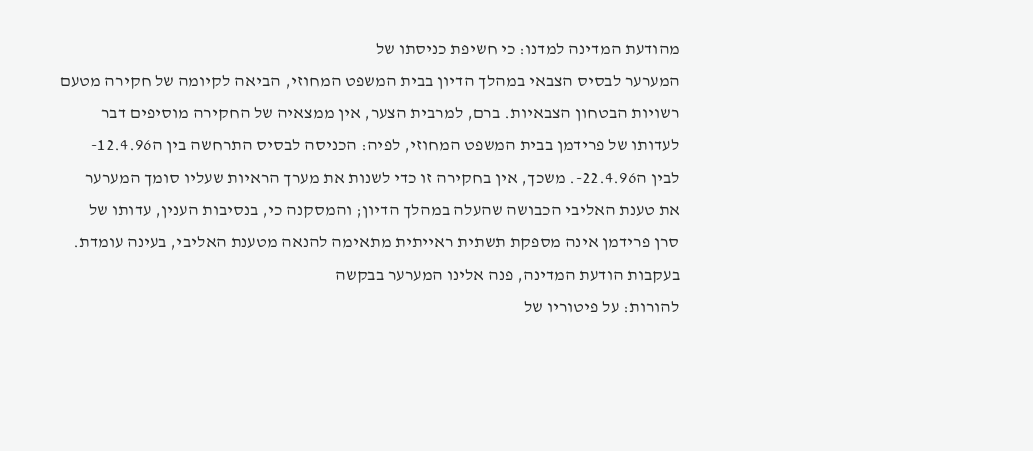מהודעת המדינה למדנו: כי חשיפת כניסתו של
המערער לבסיס הצבאי במהלך הדיון בבית המשפט המחוזי, הביאה לקיומה של חקירה מטעם
רשויות הבטחון הצבאיות. ברם, למרבית הצער, אין ממצאיה של החקירה מוסיפים דבר
לעדותו של פרידמן בבית המשפט המחוזי, לפיה: הכניסה לבסיס התרחשה בין ה12.4.96-
לבין ה22.4.96-. משכך, אין בחקירה זו כדי לשנות את מערך הראיות שעליו סומך המערער
את טענת האליבי הכבושה שהעלה במהלך הדיון; והמסקנה כי, בנסיבות הענין, עדותו של
סרן פרידמן אינה מספקת תשתית ראייתית מתאימה להנאה מטענת האליבי, בעינה עומדת.
בעקבות הודעת המדינה, פנה אלינו המערער בבקשה
להורות: על פיטוריו של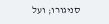סניגורו; ועל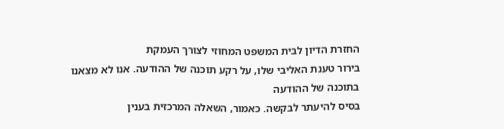החזרת הדיון לבית המשפט המחוזי לצורך העמקת
בירור טענת האליבי שלו, על רקע תוכנה של ההודעה. אנו לא מצאנו בתוכנה של ההודעה
בסיס להיעתר לבקשה. כאמור, השאלה המרכזית בענין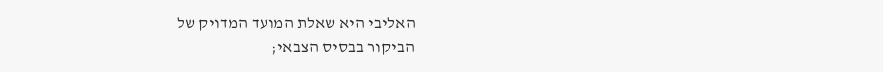האליבי היא שאלת המועד המדויק של
הביקור בבסיס הצבאי;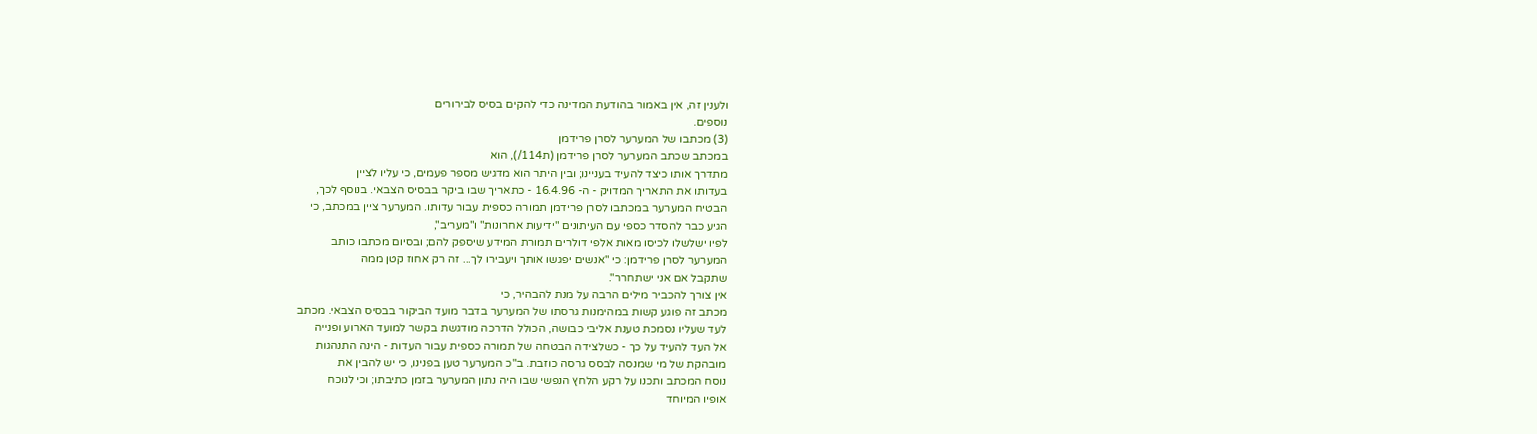ולענין זה, אין באמור בהודעת המדינה כדי להקים בסיס לבירורים
נוספים.
(3) מכתבו של המערער לסרן פרידמן
במכתב שכתב המערער לסרן פרידמן (ת114/), הוא
מתדרך אותו כיצד להעיד בעניינו; ובין היתר הוא מדגיש מספר פעמים, כי עליו לציין
בעדותו את התאריך המדויק - ה- 16.4.96 - כתאריך שבו ביקר בבסיס הצבאי. בנוסף לכך,
הבטיח המערער במכתבו לסרן פרידמן תמורה כספית עבור עדותו. המערער ציין במכתב, כי
הגיע כבר להסדר כספי עם העיתונים "ידיעות אחרונות" ו"מעריב",
לפיו ישלשלו לכיסו מאות אלפי דולרים תמורת המידע שיספק להם; ובסיום מכתבו כותב
המערער לסרן פרידמן: כי "אנשים יפגשו אותך ויעבירו לך... זה רק אחוז קטן ממה
שתקבל אם אני ישתחרר".
אין צורך להכביר מילים הרבה על מנת להבהיר, כי
מכתב זה פוגע קשות במהימנות גרסתו של המערער בדבר מועד הביקור בבסיס הצבאי. מכתב
לעד שעליו נסמכת טענת אליבי כבושה, הכולל הדרכה מודגשת בקשר למועד הארוע ופנייה
אל העד להעיד על כך - כשלצידה הבטחה של תמורה כספית עבור העדות - הינה התנהגות
מובהקת של מי שמנסה לבסס גרסה כוזבת. ב"כ המערער טען בפנינו, כי יש להבין את
נוסח המכתב ותכנו על רקע הלחץ הנפשי שבו היה נתון המערער בזמן כתיבתו; וכי לנוכח
אופיו המיוחד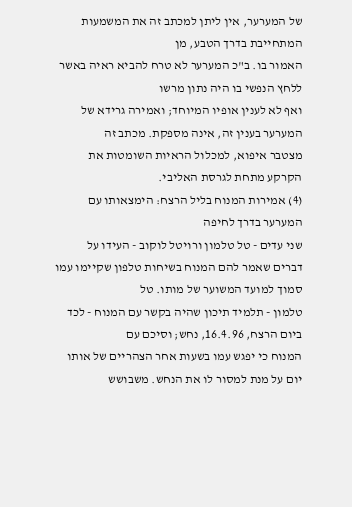של המערער, אין ליתן למכתב זה את המשמעות המתחייבת בדרך הטבע, מן
האמור בו. ב"כ המערער לא טרח להביא ראיה באשר ללחץ הנפשי בו היה נתון מרשו
ואף לא לענין אופיו המיוחד; ואמירה גרידא של המערער בענין זה, אינה מספקת. מכתב זה
מצטבר איפוא, למכלול הראיות השומטות את הקרקע מתחת לגרסת האליבי.
(4) אמירות המנוח בליל הרצח: הימצאותו עם
המערער בדרך לחיפה
שני עדים - טל טלמון ורויטל לוקוב - העידו על
דברים שאמר להם המנוח בשיחות טלפון שקיימו עמו סמוך למועד המשוער של מותו. טל
טלמון - תלמיד תיכון שהיה בקשר עם המנוח - לכד ביום הרצח, 16.4.96, נחש; וסיכם עם
המנוח כי יפגש עמו בשעות אחר הצהריים של אותו יום על מנת למסור לו את הנחש. משבושש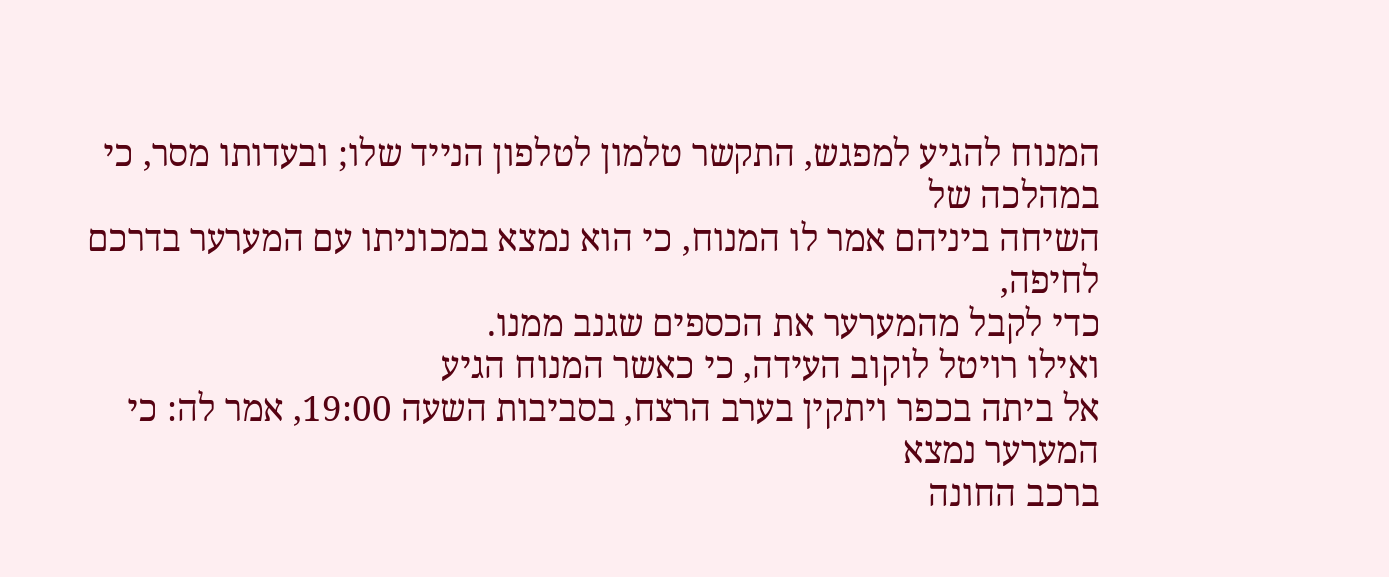המנוח להגיע למפגש, התקשר טלמון לטלפון הנייד שלו; ובעדותו מסר, כי במהלכה של
השיחה ביניהם אמר לו המנוח, כי הוא נמצא במכוניתו עם המערער בדרכם לחיפה,
כדי לקבל מהמערער את הכספים שגנב ממנו.
ואילו רויטל לוקוב העידה, כי כאשר המנוח הגיע
אל ביתה בכפר ויתקין בערב הרצח, בסביבות השעה 19:00, אמר לה: כי המערער נמצא
ברכב החונה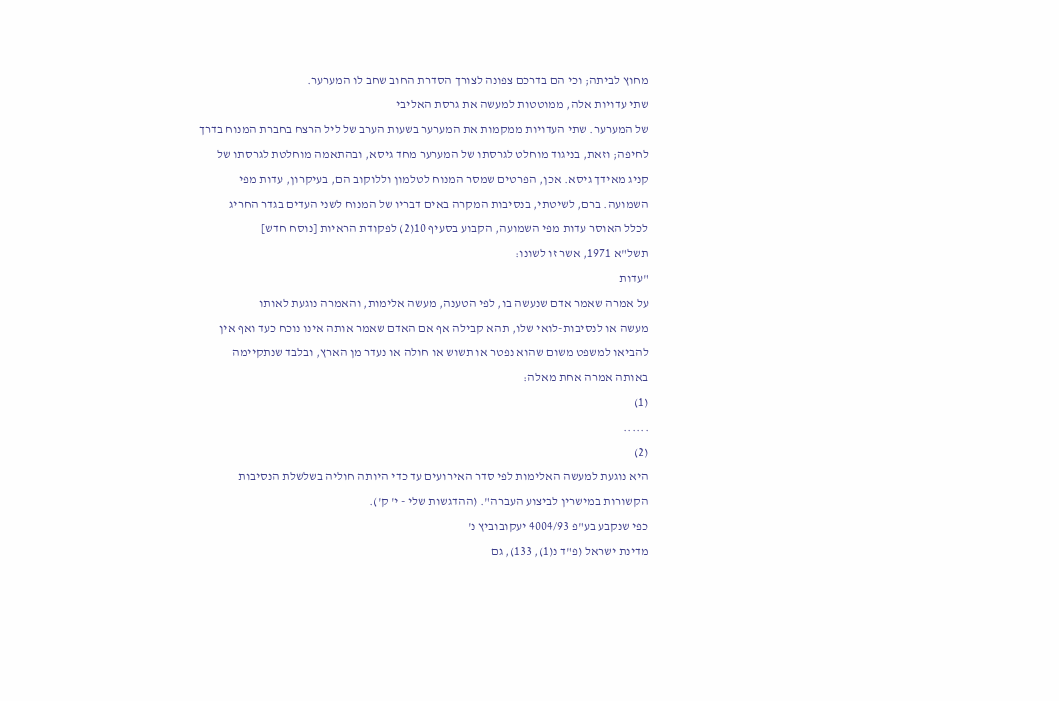מחוץ לביתה; וכי הם בדרכם צפונה לצורך הסדרת החוב שחב לו המערער.
שתי עדויות אלה, ממוטטות למעשה את גרסת האליבי
של המערער. שתי העדויות ממקמות את המערער בשעות הערב של ליל הרצח בחברת המנוח בדרך
לחיפה; וזאת, בניגוד מוחלט לגרסתו של המערער מחד גיסא, ובהתאמה מוחלטת לגרסתו של
קניג מאידך גיסא. אכן, הפרטים שמסר המנוח לטלמון וללוקוב הם, בעיקרון, עדות מפי
השמועה. ברם, לשיטתי, בנסיבות המקרה באים דבריו של המנוח לשני העדים בגדר החריג
לכלל האוסר עדות מפי השמועה, הקבוע בסעיף 10(2) לפקודת הראיות [נוסח חדש]
תשל"א 1971, אשר זו לשונו:
"עדות
על אמרה שאמר אדם שנעשה בו, לפי הטענה, מעשה אלימות, והאמרה נוגעת לאותו
מעשה או לנסיבות-לואי שלו, תהא קבילה אף אם האדם שאמר אותה אינו נוכח כעד ואף אין
להביאו למשפט משום שהוא נפטר או תשוש או חולה או נעדר מן הארץ, ובלבד שנתקיימה
באותה אמרה אחת מאלה:
(1)
......
(2)
היא נוגעת למעשה האלימות לפי סדר האירועים עד כדי היותה חוליה בשלשלת הנסיבות
הקשורות במישרין לביצוע העברה". (ההדגשות שלי - י' ק').
כפי שנקבע בע"פ 4004/93 יעקובוביץ נ'
מדינת ישראל (פ"ד נ(1), 133), גם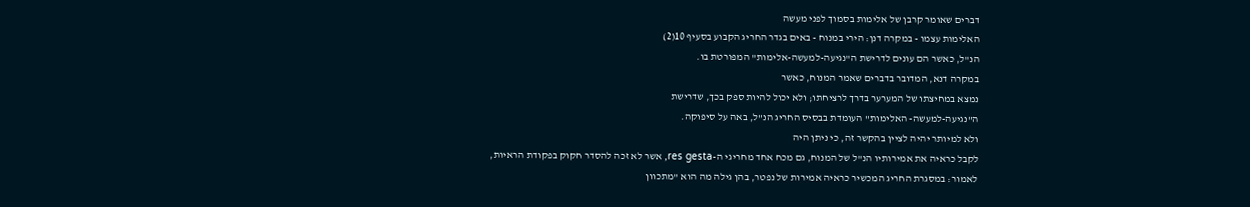דברים שאומר קרבן של אלימות בסמוך לפני מעשה
האלימות עצמו - במקרה דנן: הירי במנוח - באים בגדר החריג הקבוע בסעיף 10(2)
הנ"ל, כאשר הם עונים לדרישת ה"נגיעה-למעשה-אלימות" המפורטת בו.
במקרה דנא, המדובר בדברים שאמר המנוח, כאשר
נמצא במחיצתו של המערער בדרך לרציחתו; ולא יכול להיות ספק בכך, שדרישת
ה"נגיעה-למעשה- האלימות" העומדת בבסיס החריג הנ"ל, באה על סיפוקה.
ולא למיותר יהיה לציין בהקשר זה, כי ניתן היה
לקבל כראיה את אמירותיו הנ"ל של המנוח, גם מכח אחד מחריגי ה-res gesta, אשר לא זכה להסדר חקוק בפקודת הראיות,
לאמור: במסגרת החריג המכשיר כראיה אמירות של נפטר, בהן גילה מה הוא "מתכוון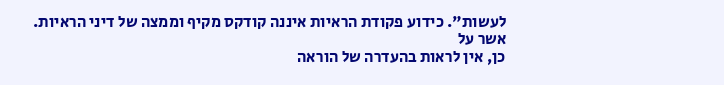לעשות". כידוע פקודת הראיות איננה קודקס מקיף וממצה של דיני הראיות. אשר על
כן, אין לראות בהעדרה של הוראה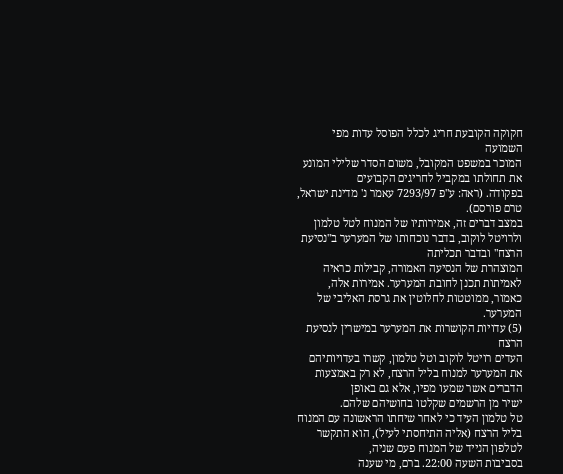חקוקה הקובעת חריג לכלל הפוסל עדות מפי השמועה
המוכר במשפט המקובל, משום הסדר שלילי המונע את תחולתו במקביל לחריגים הקבועים
בפקודה. (ראה: ע"פ 7293/97 עאמר נ' מדינת ישראל, טרם פורסם).
במצב דברים זה, אמירותיו של המנוח לטל טלמון
ולרויטל לוקוב, בדבר נוכחותו של המערער ב"נסיעת הרצח" ובדבר תכליתה
המוצהרת של הנסיעה האמורה, קבילות כראיה לאמיתות תכנן לחובת המערער. אמירות אלה,
כאמור, ממוטטות לחלוטין את גרסת האליבי של המערער.
(5) עדויות הקושרות את המערער במישרין לנסיעת הרצח
העדים רויטל לוקוב וטל טלמון, קשרו בעדויותיהם
את המערער למנוח בליל הרצח, לא רק באמצעות הדברים אשר שמעו מפיו, אלא גם באופן
ישיר מן הרשמים שקלטו בחושיהם שלהם.
טל טלמון העיד כי לאחר שיחתו הראשונה עם המנוח
בליל הרצח (אליה התיחסתי לעיל), הוא התקשר לטלפון הנייד של המנוח פעם שניה,
בסביבות השעה 22:00. ברם, מי שענה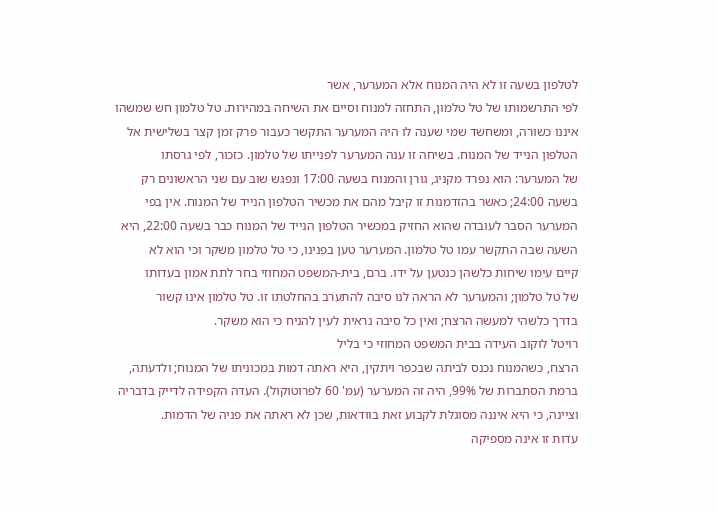לטלפון בשעה זו לא היה המנוח אלא המערער, אשר
לפי התרשמותו של טל טלמון, התחזה למנוח וסיים את השיחה במהירות. טל טלמון חש שמשהו
איננו כשורה, ומשחשד שמי שענה לו היה המערער התקשר כעבור פרק זמן קצר בשלישית אל
הטלפון הנייד של המנוח. בשיחה זו ענה המערער לפנייתו של טלמון. כזכור, לפי גרסתו
של המערער: הוא נפרד מקניג, גורן והמנוח בשעה 17:00 ונפגש שוב עם שני הראשונים רק
בשעה 24:00; כאשר בהזדמנות זו קיבל מהם את מכשיר הטלפון הנייד של המנוח. אין בפי
המערער הסבר לעובדה שהוא החזיק במכשיר הטלפון הנייד של המנוח כבר בשעה 22:00, היא
השעה שבה התקשר עמו טל טלמון. המערער טען בפנינו, כי טל טלמון משקר וכי הוא לא
קיים עימו שיחות כלשהן כנטען על ידו. ברם, בית-המשפט המחוזי בחר לתת אמון בעדותו
של טל טלמון; והמערער לא הראה לנו סיבה להתערב בהחלטתו זו. טל טלמון אינו קשור
בדרך כלשהי למעשה הרצח; ואין כל סיבה נראית לעין להניח כי הוא משקר.
רויטל לוקוב העידה בבית המשפט המחוזי כי בליל
הרצח, כשהמנוח נכנס לביתה שבכפר ויתקין, היא ראתה דמות במכוניתו של המנוח; ולדעתה,
ברמת הסתברות של 99%, היה זה המערער (עמ' 60 לפרוטוקול). העדה הקפידה לדייק בדבריה
וציינה, כי היא איננה מסוגלת לקבוע זאת בוודאות, שכן לא ראתה את פניה של הדמות.
עדות זו אינה מספיקה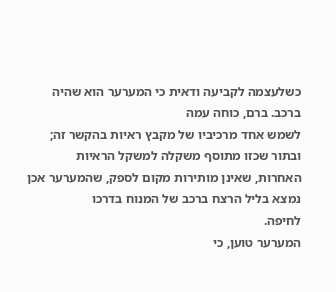כשלעצמה לקביעה ודאית כי המערער הוא שהיה ברכב. ברם, כוחה עמה
לשמש אחד מרכיביו של מקבץ ראיות בהקשר זה; ובתור שכזו מתוסף משקלה למשקל הראיות
האחרות, שאינן מותירות מקום לספק, שהמערער אכן נמצא בליל הרצח ברכב של המנוח בדרכו
לחיפה.
המערער טוען, כי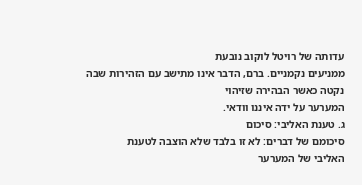עדותה של רויטל לוקוב נובעת
ממניעים נקמניים. ברם, הדבר אינו מתישב עם הזהירות שבה נקטה כאשר הבהירה שזיהוי
המערער על ידה איננו וודאי.
ג. טענת האליבי: סיכום
סיכומם של דברים: לא זו בלבד שלא הוצבה לטענת
האליבי של המערער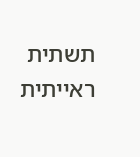תשתית ראייתית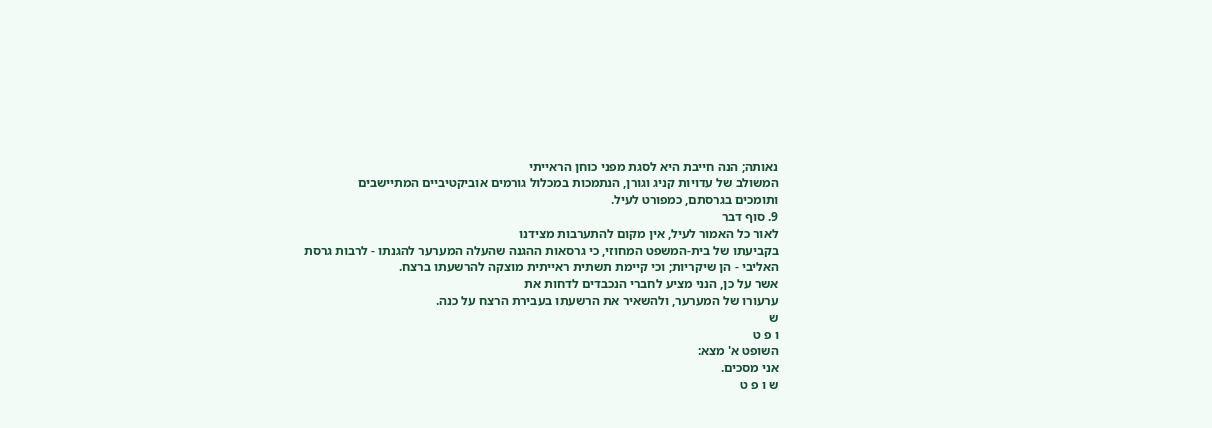נאותה; הנה חייבת היא לסגת מפני כוחן הראייתי
המשולב של עדויות קניג וגורן, הנתמכות במכלול גורמים אוביקטיביים המתיישבים
ותומכים בגרסתם, כמפורט לעיל.
9. סוף דבר
לאור כל האמור לעיל, אין מקום להתערבות מצידנו
בקביעתו של בית-המשפט המחוזי, כי גרסאות ההגנה שהעלה המערער להגנתו - לרבות גרסת
האליבי - הן שיקריות; וכי קיימת תשתית ראייתית מוצקה להרשעתו ברצח.
אשר על כן, הנני מציע לחברי הנכבדים לדחות את
ערעורו של המערער, ולהשאיר את הרשעתו בעבירת הרצח על כנה.
ש
ו פ ט
השופט א' מצא:
אני מסכים.
ש ו פ ט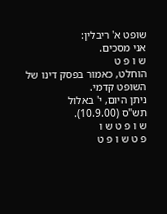שופט א' ריבלין:
אני מסכים.
ש ו פ ט
הוחלט, כאמור בפסק דינו של
השופט קדמי.
ניתן היום, י' באלול
תש"ס (10.9.00).
ש ו פ ט ש ו
פ ט ש ו פ ט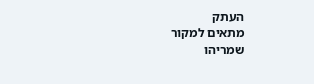העתק
מתאים למקור
שמריהו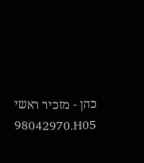כהן - מזכיר ראשי
98042970.H05